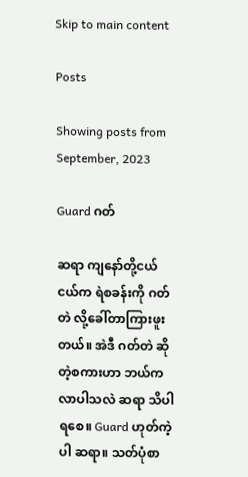Skip to main content

Posts

Showing posts from September, 2023

Guard ဂတ်

ဆရာ ကျနော်တို့ငယ်ငယ်က ရဲစခန်းကို ဂတ်တဲ လို့ခေါ်တာကြားဖူးတယ်။ အဲဒီ ဂတ်တဲ ဆိုတဲ့စကားဟာ ဘယ်ကလာပါသလဲ ဆရာ သိပါရစေ။ Guard ဟုတ်ကဲ့ပါ ဆရာ။ သတ်ပုံစာ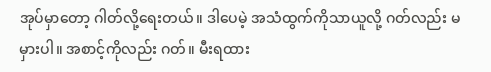အုပ်မှာတော့ ဂါတ်လို့ရေးတယ်။ ဒါပေမဲ့ အသံထွက်ကိုသာယူလို့ ဂတ်လည်း မမှားပါ။ အစာင့်ကိုလည်း ဂတ်။ မီးရထား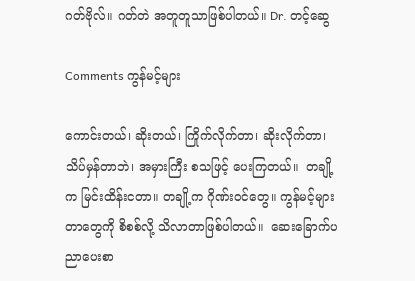ဂတ်ဗိုလ်။ ဂတ်တဲ အတူတူသာဖြစ်ပါတယ်။ Dr. တင့်ဆွေ

Comments ကွန်မင့်များ

ကောင်းတယ်၊ ဆိုးတယ်၊ ကြိုက်လိုက်တာ၊ ဆိုးလိုက်တာ၊ သိပ်မှန်တာဘဲ၊ အမှားကြီး စသဖြင့် ပေးကြတယ်။  တချို့က မြင်းထိန်းငတာ။ တချို့က ဂိုဏ်းဝင်တွေ။ ကွန်မင့်များတာတွေကို စိစစ်လို့ သိလာတာဖြစ်ပါတယ်။  ဆေးခြောက်ပညာပေးစာ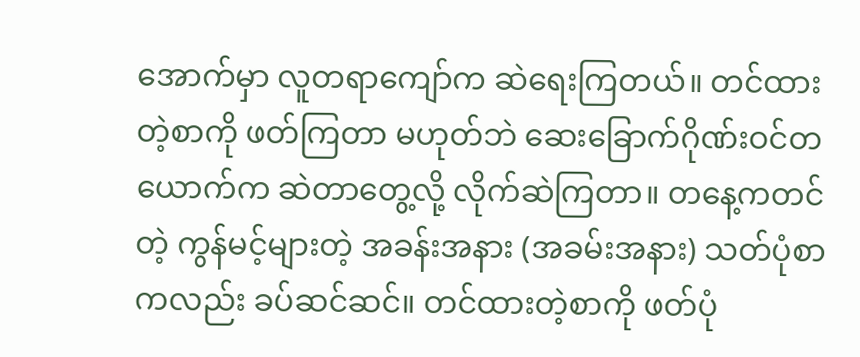အောက်မှာ လူတရာကျော်က ဆဲရေးကြတယ်။ တင်ထားတဲ့စာကို ဖတ်ကြတာ မဟုတ်ဘဲ ဆေးခြောက်ဂိုဏ်းဝင်တယောက်က ဆဲတာတွေ့လို့ လိုက်ဆဲကြတာ။ တနေ့ကတင်တဲ့ ကွန်မင့်များတဲ့ အခန်းအနား (အခမ်းအနား) သတ်ပုံစာကလည်း ခပ်ဆင်ဆင်။ တင်ထားတဲ့စာကို ဖတ်ပုံ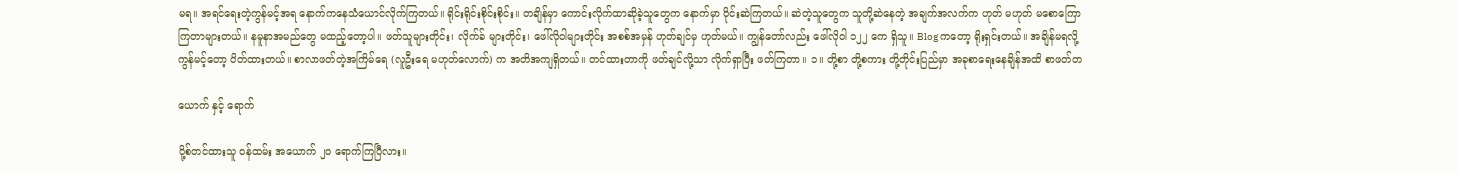မရ။ အရင်ရေးတဲ့ကွန်မင့်အရ နောက်ကနေသံယောင်လိုက်ကြတယ်။ ရိုင်းရိုင်းစိုင်းစိုင်း။ တချိန်မှာ ကောင်းလိုက်ထာဆိုခဲ့သူတွေက နောက်မှာ ဝိုင်းဆဲကြတယ်။ ဆဲတဲ့သူတွေက သူတို့ဆဲနေတဲ့ အချက်အလက်က ဟုတ် မဟုတ် မစောကြောကြတာများတယ်။ နမူနာအမည်တွေ မထည့်တော့ပါ။ ဖတ်သူများတိုင်း၊ လိုက်ခ် များတိုင်း၊ ဖေါ်လိုဝါများတိုင်း အစစ်အမှန် ဟုတ်ချင်မှ ဟုတ်မယ်။ ကျွန်တော်လည်း ဖေါ်လိုဝါ ၁၂၂ ကေ ရှိသူ။ Blog ကတော့ ရိုးရှင်းတယ်။ အချိန်မရလို့ ကွန်မင့်တော့ ပိတ်ထားတယ်။ စာလာဖတ်တဲ့အကြိမ်ရေ (လူဦးရေ မဟုတ်လောက်) က အတိအကျရှိတယ်။ တင်ထားတာကို ဖတ်ချင်လို့သာ လိုက်ရှာပြီး ဖတ်ကြတာ။ ၁။ တို့စာ တို့စကား တို့တိုင်းပြည်မှာ အခုစာရေးနေချိန်အထိ စာဖတ်တ

ယောက် နှင့် ရောက်

ပို့စ်တင်ထားသူ ဝန်ထမ်း အယောက် ၂၀ ရောက်ကြပြီလား။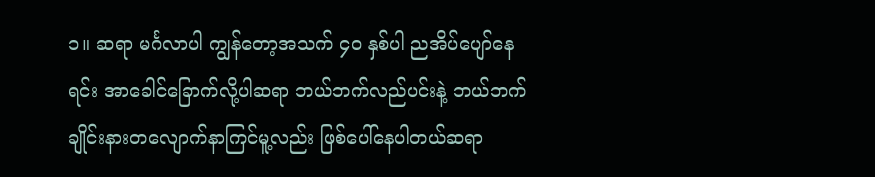၁။ ဆရာ မင်္ဂလာပါ ကျွန်တော့အသက် ၄၀ နှစ်ပါ ညအိပ်ပျော်နေရင်း အာခေါင်ခြောက်လို့ပါဆရာ ဘယ်ဘက်လည်ပင်းနဲ့ ဘယ်ဘက်ချိုင်းနားတလျောက်နာကြင်မူ့လည်း ဖြစ်ပေါ်နေပါတယ်ဆရာ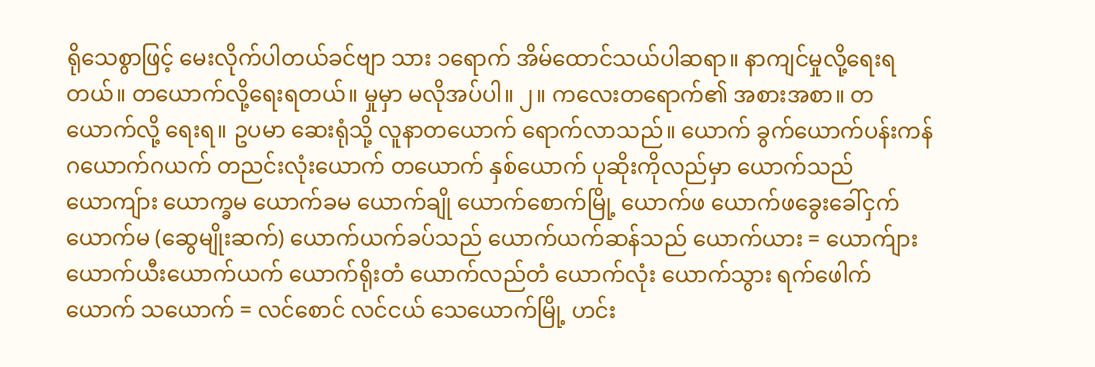ရိုသေစွာဖြင့် မေးလိုက်ပါတယ်ခင်ဗျာ သား ၁ရောက် အိမ်ထောင်သယ်ပါဆရာ။ နာကျင်မှုလို့ရေးရတယ်။ တယောက်လို့ရေးရတယ်။ မှုမှာ မလိုအပ်ပါ။ ၂။ ကလေးတရောက်၏ အစားအစာ။ တယောက်လို့ ရေးရ။ ဥပမာ ဆေးရုံသို့ လူနာတယောက် ရောက်လာသည်။ ယောက် ခွက်ယောက်ပန်းကန် ဂယောက်ဂယက် တညင်းလုံးယောက် တယောက် နှစ်ယောက် ပုဆိုးကိုလည်မှာ ယောက်သည် ယောကျ်ား ယောက္ခမ ယောက်ခမ ယောက်ချို ယောက်စောက်မြို့ ယောက်ဖ ယောက်ဖခွေးခေါ်ငှက် ယောက်မ (ဆွေမျိုးဆက်) ယောက်ယက်ခပ်သည် ယောက်ယက်ဆန်သည် ယောက်ယား = ယောက်ျား ယောက်ယီးယောက်ယက် ယောက်ရိုးတံ ယောက်လည်တံ ယောက်လုံး ယောက်သွား ရက်ဖေါက်ယောက် သယောက် = လင်စောင် လင်ငယ် သေယောက်မြို့ ဟင်း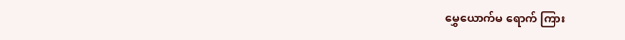မွှေယောက်မ ရောက် ကြား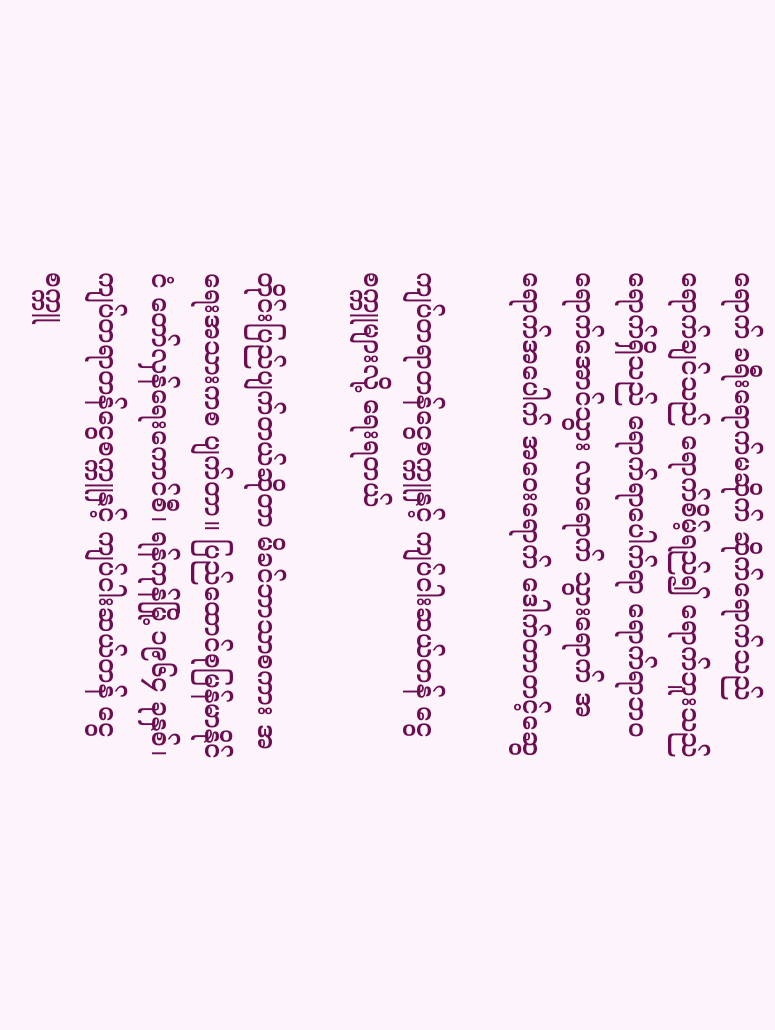ရောက် ခရီးရောက်မဆိုက် ဆိုက်ရောက်သည် ရောက်ချင်သည် ရောက်စိမ့်ရည်၍ ရောက်ဘူးသည် ရောက်ရှိသည် ရောက်ရာပေါက်ရာ ရောက်ရာဘဝ ရောက်အောင်သွား လာရောက် သွားရောက် အရောက်အပေါက် အဝေးရောက် ဒေါက်တာတင့်ဆွေ

ကျပ်တရာတန်ငွေစက္ကူနှင့် ကျပ်ငါးဆယ်တန် ငွေစက္ကူများလို့ ရေးရတယ်

တိုင်းပြည်ပျက်တယ်ဆိုတာ မိခင်ဘာသာစကား အရေးအသားကစ ပျက်တာ။ ပြည်ထောင်စုမြန်မာနိုင်ငံ တော်လှန်ရေးကောင်စီ၊ ရန်ကုန်မြို့ ၁၉၆၄ ခုနှစ်၊ ကျပ်တရာတန်ငွေစက္ကူနှင့် ကျပ်ငါးဆယ်တန် ငွေစက္ကူ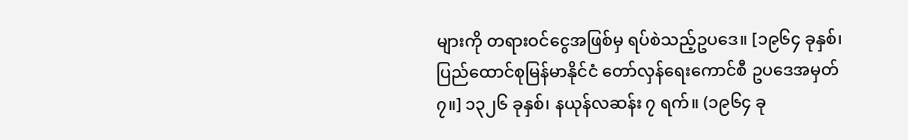များကို တရားဝင်ငွေအဖြစ်မှ ရပ်စဲသည့်ဥပဒေ။ [၁၉၆၄ ခုနှစ်၊ ပြည်ထောင်စုမြန်မာနိုင်ငံ တော်လှန်ရေးကောင်စီ ဥပဒေအမှတ် ၇။] ၁၃၂၆ ခုနှစ်၊ နယုန်လဆန်း ၇ ရက်။ (၁၉၆၄ ခု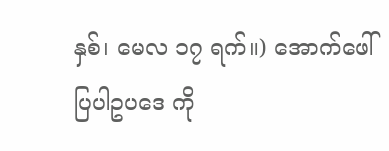နှစ်၊ မေလ ၁၇ ရက်။) အောက်ဖေါ်ပြပါဥပဒေ ကို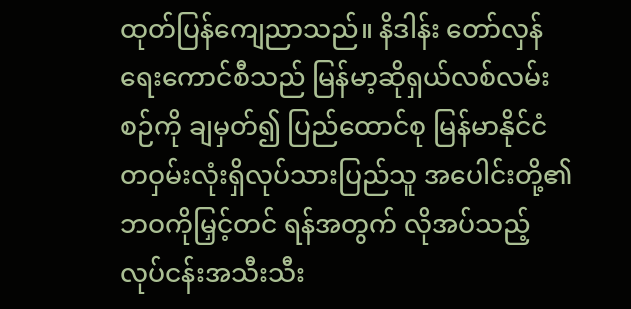ထုတ်ပြန်ကျေညာသည်။ နိဒါန်း တော်လှန်ရေးကောင်စီသည် မြန်မာ့ဆိုရှယ်လစ်လမ်းစဉ်ကို ချမှတ်၍ ပြည်ထောင်စု မြန်မာနိုင်ငံတဝှမ်းလုံးရှိလုပ်သားပြည်သူ အပေါင်းတို့၏ ဘဝကိုမြှင့်တင် ရန်အတွက် လိုအပ်သည့် လုပ်ငန်းအသီးသီး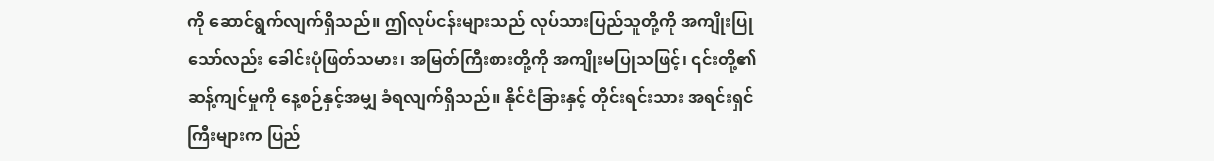ကို ဆောင်ရွက်လျက်ရှိသည်။ ဤလုပ်ငန်းများသည် လုပ်သားပြည်သူတို့ကို အကျိုးပြုသော်လည်း ခေါင်းပုံဖြတ်သမား၊ အမြတ်ကြီးစားတို့ကို အကျိုးမပြုသဖြင့်၊ ၎င်းတို့၏ ဆန့်ကျင်မှုကို နေ့စဉ်နှင့်အမျှ ခံရလျက်ရှိသည်။ နိုင်ငံခြားနှင့် တိုင်းရင်းသား အရင်းရှင်ကြီးများက ပြည်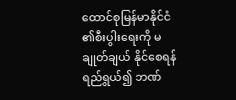ထောင်စုမြန်မာနိုင်ငံ ၏စီးပွါးရေးကို မချုတ်ချယ် နိုင်စေရန် ရည်ရွယ်၍ ဘဏ်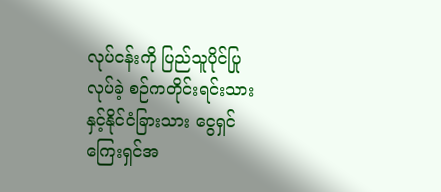လုပ်ငန်းကို ပြည်သူပိုင်ပြုလုပ်ခဲ့ စဉ်ကတိုင်းရင်းသား နှင့်နိုင်ငံခြားသား ငွေရှင်ကြေးရှင်အ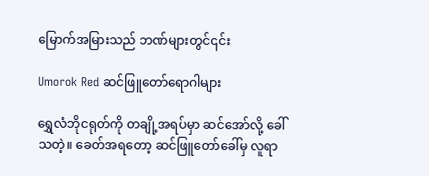မြောက်အမြားသည် ဘဏ်များတွင်၎င်း

Umorok Red ဆင်ဖြူတော်ရောဂါများ

ရွှေလံဘိုငရုတ်ကို တချို့အရပ်မှာ ဆင်အော်လို့ ခေါ်သတဲ့။ ခေတ်အရတော့ ဆင်ဖြူတော်ခေါ်မှ လူရာ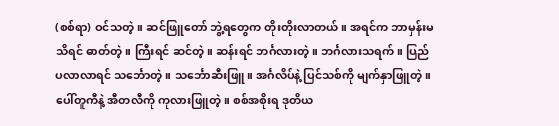(စစ်ရာ) ဝင်သတဲ့။ ဆင်ဖြူတော် ဘွဲ့ရတွေက တိုးတိုးလာတယ်။ အရင်က ဘာမှန်းမသိရင် ဓာတ်တဲ့။ ကြီးရင် ဆင်တဲ့။ ဆန်းရင် ဘင်္ဂလားတဲ့။ ဘင်္ဂလားသရက်။ ပြည်ပလာလာရင် သင်္ဘောတဲ့။ သင်္ဘောဆီးဖြူ။ အင်္ဂလိပ်နဲ့ ပြင်သစ်ကို မျက်နှာဖြူတဲ့။ ပေါ်တူကီနဲ့ အီတလီကို ကုလားဖြူတဲ့။ စစ်အစိုးရ ဒုတိယ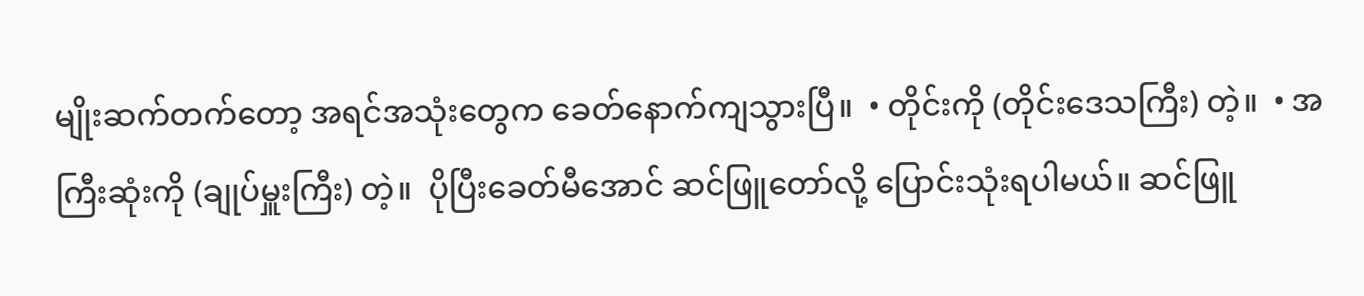မျိုးဆက်တက်တော့ အရင်အသုံးတွေက ခေတ်နောက်ကျသွားပြီ။  • တိုင်းကို (တိုင်းဒေသကြီး) တဲ့။  • အကြီးဆုံးကို (ချုပ်မှူးကြီး) တဲ့။  ပိုပြီးခေတ်မီအောင် ဆင်ဖြူတော်လို့ ပြောင်းသုံးရပါမယ်။ ဆင်ဖြူ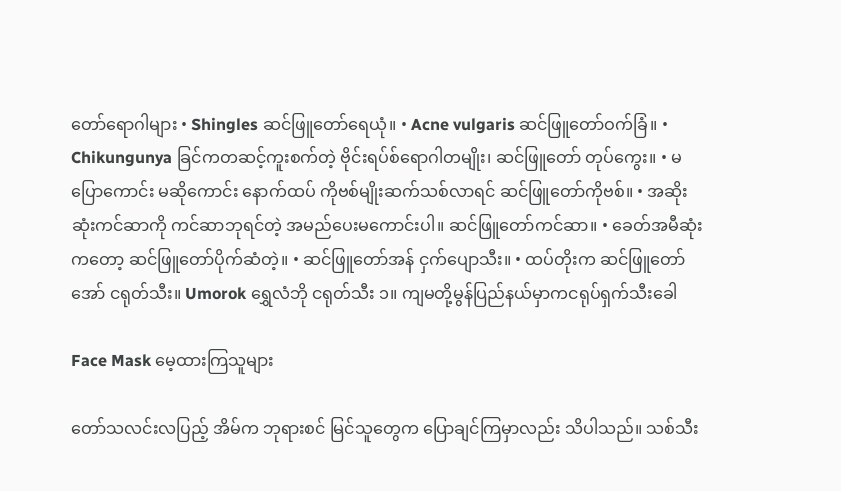တော်ရောဂါများ • Shingles ဆင်ဖြူတော်ရေယုံ။ • Acne vulgaris ဆင်ဖြူတော်ဝက်ခြံ။ • Chikungunya ခြင်ကတဆင့်ကူးစက်တဲ့ ဗိုင်းရပ်စ်ရောဂါတမျိုး၊ ဆင်ဖြူတော် တုပ်ကွေး။ • မပြောကောင်း မဆိုကောင်း နောက်ထပ် ကိုဗစ်မျိုးဆက်သစ်လာရင် ဆင်ဖြူတော်ကိုဗစ်။ • အဆိုးဆုံးကင်ဆာကို ကင်ဆာဘုရင်တဲ့ အမည်ပေးမကောင်းပါ။ ဆင်ဖြူတော်ကင်ဆာ။ • ခေတ်အမီဆုံးကတော့ ဆင်ဖြူတော်ပိုက်ဆံတဲ့။ • ဆင်ဖြူတော်အန် ငှက်ပျောသီး။ • ထပ်တိုးက ဆင်ဖြူတော်အော် ငရုတ်သီး။ Umorok ရွှေလံဘို ငရုတ်သီး ၁။ ကျမတို့မွန်ပြည်နယ်မှာကငရုပ်ရှက်သီးခေါ

Face Mask မေ့ထားကြသူများ

တော်သလင်းလပြည့် အိမ်က ဘုရားစင် မြင်သူတွေက ပြောချင်ကြမှာလည်း သိပါသည်။ သစ်သီး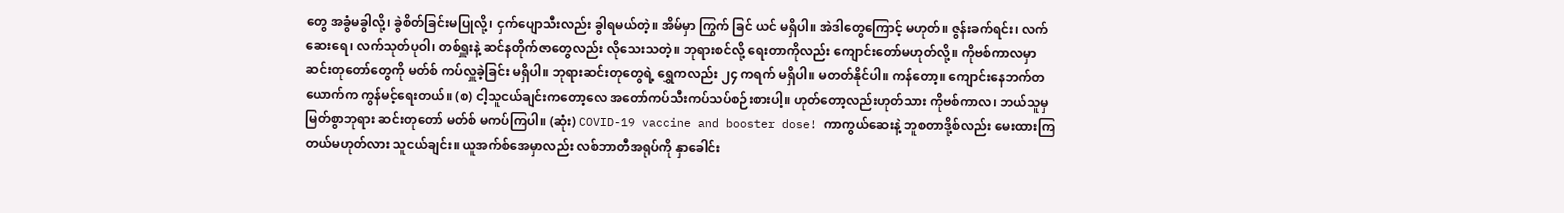တွေ အခွံမခွါလို့၊ ခွဲစိတ်ခြင်းမပြုလို့၊ ငှက်ပျောသီးလည်း ခွါရမယ်တဲ့။ အိမ်မှာ ကြွက် ခြင် ယင် မရှိပါ။ အဲဒါတွေကြောင့် မဟုတ်။ ဇွန်းခက်ရင်း၊ လက်ဆေးရေ၊ လက်သုတ်ပုဝါ၊ တစ်ရှူးနဲ့ ဆင်နတိုက်ဇာတွေလည်း လိုသေးသတဲ့။ ဘုရားစင်လို့ ရေးတာကိုလည်း ကျောင်းတော်မဟုတ်လို့။ ကိုဗစ်ကာလမှာ ဆင်းတုတော်တွေကို မတ်စ် ကပ်လှူခဲ့ခြင်း မရှိပါ။ ဘုရားဆင်းတုတွေရဲ့ ရွှေကလည်း ၂၄ ကရက် မရှိပါ။ မတတ်နိုင်ပါ။ ကန်တော့။ ကျောင်းနေဘက်တယောက်က ကွန်မင့်ရေးတယ်။ (စ) ငါ့သူငယ်ချင်းကတော့လေ အတော်ကပ်သီးကပ်သပ်စဉ်းစားပါ့။ ဟုတ်တော့လည်းဟုတ်သား ကိုဗစ်ကာလ၊ ဘယ်သူမှမြတ်စွာဘုရား ဆင်းတုတော် မတ်စ် မကပ်ကြပါ။ (ဆုံး) COVID-19 vaccine and booster dose! ကာကွယ်ဆေးနဲ့ ဘူစတာဒို့စ်လည်း မေးထားကြတယ်မဟုတ်လား သူငယ်ချင်း။ ယူအက်စ်အေမှာလည်း လစ်ဘာတီအရုပ်ကို နှာခေါင်း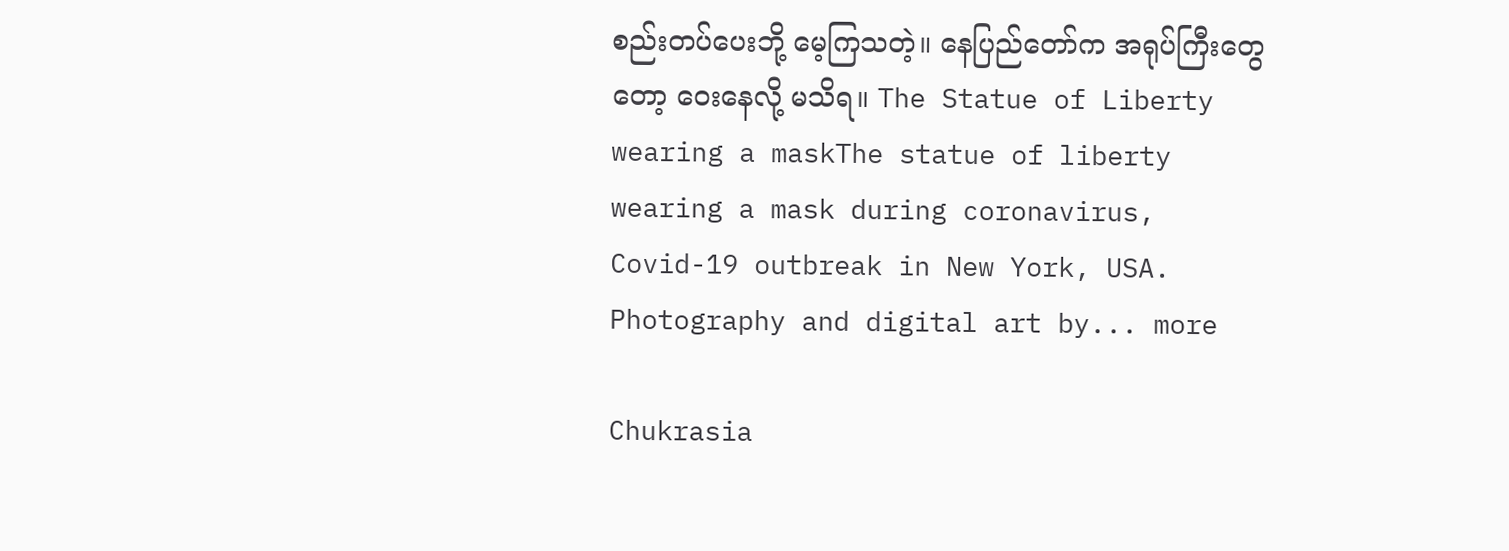စည်းတပ်ပေးဘို့ မေ့ကြသတဲ့။ နေပြည်တော်က အရုပ်ကြီးတွေတော့ ဝေးနေလို့ မသိရ။ The Statue of Liberty wearing a maskThe statue of liberty wearing a mask during coronavirus, Covid-19 outbreak in New York, USA. Photography and digital art by... more

Chukrasia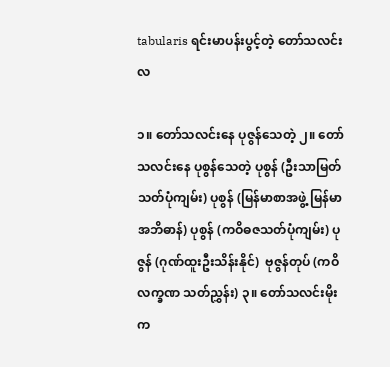tabularis ရင်းမာပန်းပွင့်တဲ့ တော်သလင်းလ

၁။ တော်သလင်းနေ ပုဇွန်သေတဲ့ ၂။ တော်သလင်းနေ ပုစွန်သေတဲ့ ပုစွန် (ဦးသာမြတ်သတ်ပုံကျမ်း) ပုစွန် (မြန်မာစာအဖွဲ့ မြန်မာအဘိဓာန်) ပုစွန် (ကဝိဓဇသတ်ပုံကျမ်း) ပုဇွန် (ဂုဏ်ထူးဦးသိန်းနိုင်)  ဗုဇွန်တုပ် (ကဝိလက္ခဏ သတ်ညွှန်း) ၃။ တော်သလင်းမိုးက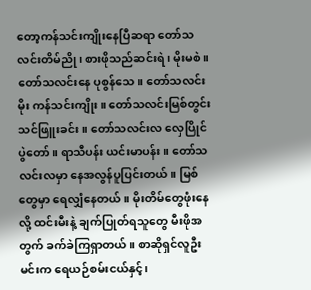တော့ကန်သင်းကျိုးနေပြီဆရာ တော်သလင်းတိမ်ညို၊ စားဖိုသည်ဆင်းရဲ၊ မိုးမစဲ။ တော်သလင်းနေ ပုစွန်သေ။ တော်သလင်းမိုး ကန်သင်းကျိုး။ တော်သလင်းမြစ်တွင်း သင်ဖြူးခင်း။ တော်သလင်းလ လှေပြိုင်ပွဲတော်။ ရာသီပန်း ယင်းမာပန်း။ တော်သလင်းလမှာ နေအလွန်ပူပြင်းတယ်။ မြစ်တွေမှာ ရေလျှံနေတယ်။ မိုးတိမ်တွေဖုံးနေလို့ ထင်းမီးနဲ့ ချက်ပြုတ်ရသူတွေ မီးဖိုအတွက် ခက်ခဲကြရှာတယ်။ စာဆိုရှင်လူဦးမင်းက ရေယဉ်စမ်းငယ်နှင့်၊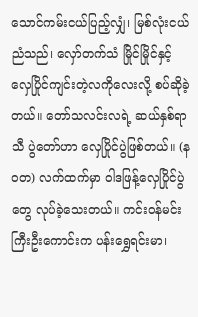သောင်ကမ်းငယ်ပြည့်လျှံ၊ မြစ်လုံးငယ်ညံသည်၊ လှော်တက်သံ မြိုင်မြိုင်နှင့် လှေပြိုင်ကျင်းတဲ့လကိုလေးလို့ စပ်ဆိုခဲ့တယ်။ တော်သလင်းလရဲ့ ဆယ်နှစ်ရာသီ ပွဲတော်ဟာ လှေပြိုင်ပွဲဖြစ်တယ်။ (နဝတ) လက်ထက်မှာ ဝါဒဖြန့်လှေပြိုင်ပွဲတွေ လုပ်ခဲ့သေးတယ်။ ကင်းဝန်မင်းကြီးဦးကောင်းက ပန်းရွှေရင်းမာ၊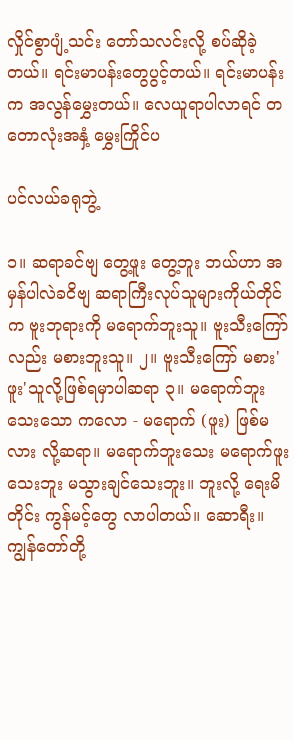လှိုင်စွာပျံ့သင်း တော်သလင်းလို့ စပ်ဆိုခဲ့တယ်။ ရင်းမာပန်းတွေပွင့်တယ်။ ရင်းမာပန်းက အလွန်မွှေးတယ်။ လေယူရာပါလာရင် တတောလုံးအနှံ့ မွှေးကြိုင်ပ

ပင်လယ်ခရုဘွဲ့

၁။ ဆရာခင်ဗျ တွေ့ဖူး တွေ့ဘူး ဘယ်ဟာ အမှန်ပါလဲခငိဗျ ဆရာကြီးလုပ်သူများကိုယ်တိုင်က ဗူးဘုရားကို မရောက်ဘူးသူ။ ဗူးသီးကြော်လည်း မစားဘူးသူ။ ၂။ ဗူးသီးကြော် မစား'ဖူး'သူလို့ဖြစ်ရမှာပါဆရာ ၃။ မရောက်ဘူးသေးသော ကလော - မရောက် (ဖူး) ဖြစ်မလား လို့ဆရာ။ မရောက်ဘူးသေး မရောက်ဖူးသေးဘူး မသွားချင်သေးဘူး။ ဘူးလို့ ရေးမိတိုင်း ကွန်မင့်တွေ လာပါတယ်။ ဆောရီး။ ကျွန်တော်တို့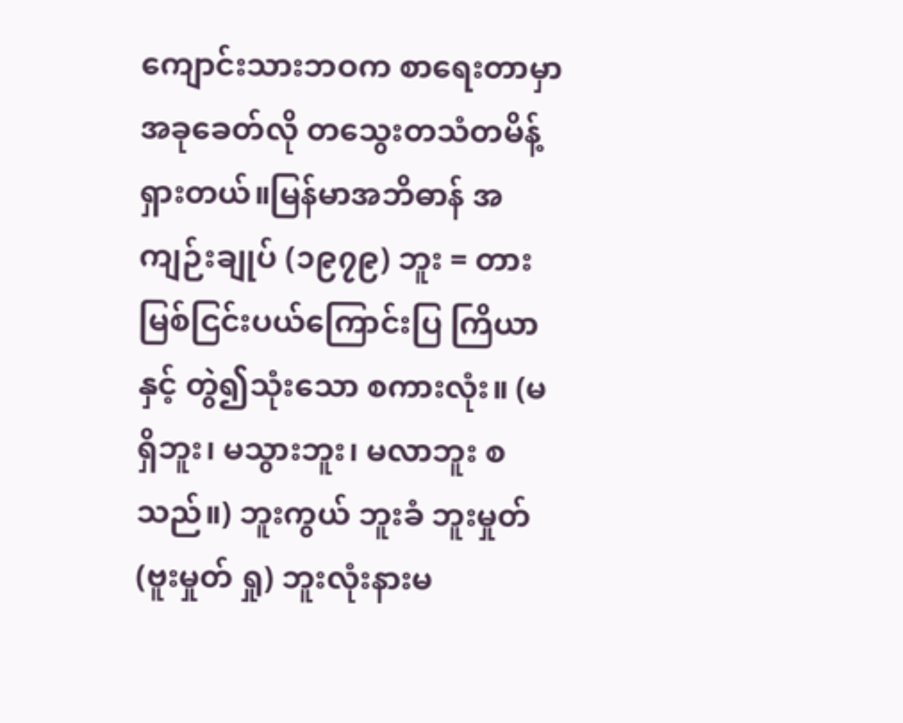ကျောင်းသားဘဝက စာရေးတာမှာ အခုခေတ်လို တသွေးတသံတမိန့် ရှားတယ်။မြန်မာအဘိဓာန် အကျဉ်းချုပ် (၁၉၇၉) ဘူး = တားမြစ်ငြင်းပယ်ကြောင်းပြ ကြိယာနှင့် တွဲ၍သုံးသော စကားလုံး။ (မရှိဘူး၊ မသွားဘူး၊ မလာဘူး စသည်။) ဘူးကွယ် ဘူးခံ ဘူးမှုတ် (ဗူးမှုတ် ရှု) ဘူးလုံးနားမ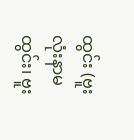ထွင်း (ဗူးလုံးနာမထွင်း၊ ဗူး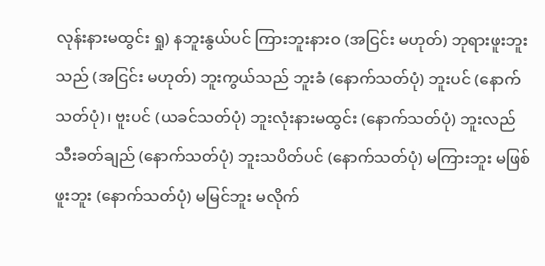လုန်းနားမထွင်း ရှု) နဘူးနွယ်ပင် ကြားဘူးနားဝ (အငြင်း မဟုတ်) ဘုရားဖူးဘူးသည် (အငြင်း မဟုတ်) ဘူးကွယ်သည် ဘူးခံ (နောက်သတ်ပုံ) ဘူးပင် (နောက်သတ်ပုံ)၊ ဗူးပင် (ယခင်သတ်ပုံ) ဘူးလုံးနားမထွင်း (နောက်သတ်ပုံ) ဘူးလည်သီးခတ်ချည် (နောက်သတ်ပုံ) ဘူးသပိတ်ပင် (နောက်သတ်ပုံ) မကြားဘူး မဖြစ်ဖူးဘူး (နောက်သတ်ပုံ) မမြင်ဘူး မလိုက်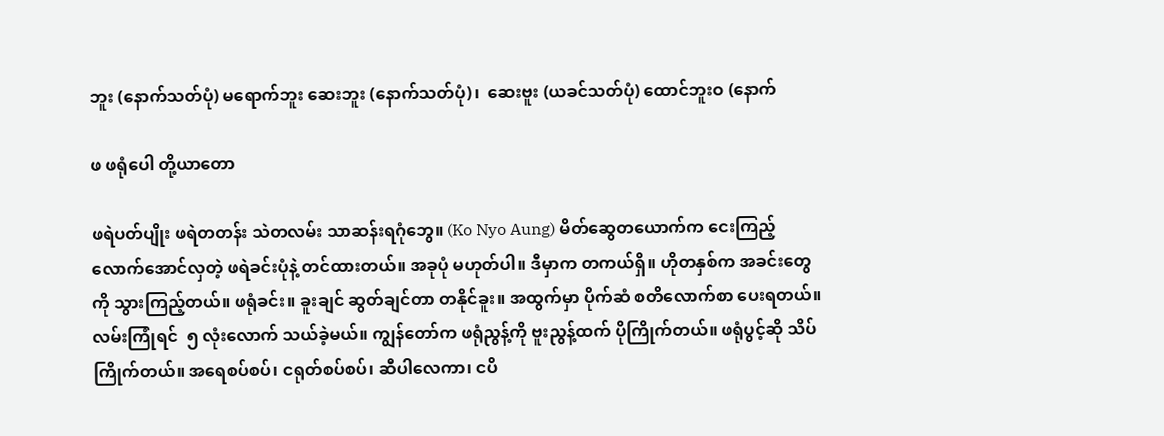ဘူး (နောက်သတ်ပုံ) မရောက်ဘူး ဆေးဘူး (နောက်သတ်ပုံ)၊  ဆေးဗူး (ယခင်သတ်ပုံ) ထောင်ဘူးဝ (နောက်

ဖ ဖရုံပေါ တို့ယာတော

ဖရဲပတ်ပျိုး ဖရဲတတန်း သဲတလမ်း သာဆန်းရဂုံဘွေ။ (Ko Nyo Aung) မိတ်ဆွေတယောက်က ငေးကြည့်လောက်အောင်လှတဲ့ ဖရဲခင်းပုံနဲ့ တင်ထားတယ်။ အခုပုံ မဟုတ်ပါ။ ဒီမှာက တကယ်ရှိ။ ဟိုတနှစ်က အခင်းတွေကို သွားကြည့်တယ်။ ဖရုံခင်း။ ခူးချင် ဆွတ်ချင်တာ တနိုင်ခူး။ အထွက်မှာ ပိုက်ဆံ စတိလောက်စာ ပေးရတယ်။ လမ်းကြုံရင်  ၅ လုံးလောက် သယ်ခဲ့မယ်။ ကျွန်တော်က ဖရုံညွန့်ကို ဗူးညွန့်ထက် ပိုကြိုက်တယ်။ ဖရုံပွင့်ဆို သိပ်ကြိုက်တယ်။ အရေစပ်စပ်၊ ငရုတ်စပ်စပ်၊ ဆီပါလေကာ၊ ငပိ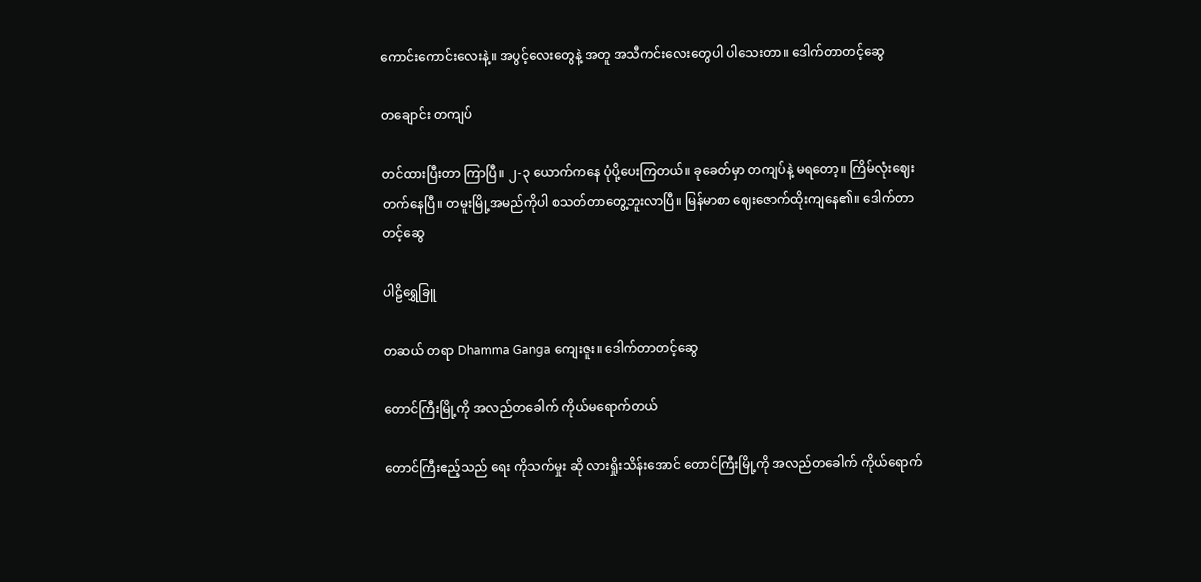ကောင်းကောင်းလေးနဲ့။ အပွင့်လေးတွေနဲ့ အတူ အသီကင်းလေးတွေပါ ပါသေးတာ။ ဒေါက်တာတင့်ဆွေ

တချောင်း တကျပ်

တင်ထားပြီးတာ ကြာပြီ။ ၂-၃ ယောက်ကနေ ပုံပို့ပေးကြတယ်။ ခုခေတ်မှာ တကျပ်နဲ့ မရတော့။ ကြိမ်လုံးဈေး တက်နေပြီ။ တမူးမြို့အမည်ကိုပါ စသတ်တာတွေ့ဘူးလာပြီ။ မြန်မာစာ ဈေးဇောက်ထိုးကျနေ၏။ ဒေါက်တာတင့်ဆွေ

ပါဠိရွှေခြူ

တဆယ် တရာ Dhamma Ganga ကျေးဇူး။ ဒေါက်တာတင့်ဆွေ

တောင်ကြီးမြို့ကို အလည်တခေါက် ကိုယ်မရောက်တယ်

တောင်ကြီးဧည့်သည် ရေး ကိုသက်မှုး ဆို လားရှိုးသိန်းအောင် တောင်ကြီးမြို့ကို အလည်တခေါက် ကိုယ်ရောက်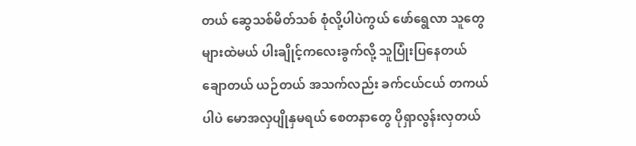တယ် ဆွေသစ်မိတ်သစ် စုံလို့ပါပဲကွယ် ဖော်ရွေလာ သူတွေများထဲမယ် ပါးချိုင့်ကလေးခွက်လို့ သူပြုံးပြနေတယ် ချောတယ် ယဉ်တယ် အသက်လည်း ခက်ငယ်ငယ် တကယ်ပါပဲ မောအလှပျိုနှမရယ် စေတနာတွေ ပိုရှာလွန်းလှတယ်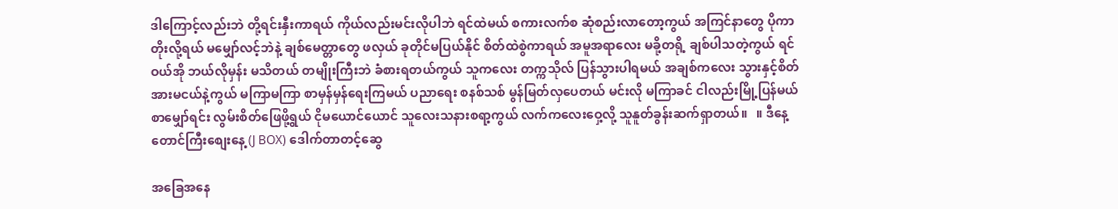ဒါကြောင့်လည်းဘဲ တို့ရင်းနှီးကာရယ် ကိုယ်လည်းမင်းလိုပါဘဲ ရင်ထဲမယ် စကားလက်စ ဆုံစည်းလာတော့ကွယ် အကြင်နာတွေ ပိုကာတိုးလို့ရယ် မမျှော်လင့်ဘဲနဲ့ ချစ်မေတ္တာတွေ ဖလှယ် ခုတိုင်မပြယ်နိုင် စိတ်ထဲစွဲကာရယ် အမူအရာလေး မခို့တရို့ ချစ်ပါသတဲ့ကွယ် ရင်ဝယ်အို ဘယ်လိုမှန်း မသိတယ် တမျိုးကြီးဘဲ ခံစားရတယ်ကွယ် သူကလေး တက္ကသိုလ် ပြန်သွားပါရမယ် အချစ်ကလေး သွားနှင့်စိတ်အားမငယ်နဲ့ကွယ် မကြာမကြာ စာမှန်မှန်ရေးကြမယ် ပညာရေး စနစ်သစ် မွန်မြတ်လှပေတယ် မင်းလို မကြာခင် ငါလည်းမြို့ပြန်မယ် စာမျှော်ရင်း လွမ်းစိတ်ဖြေဖို့ရွယ် ငိုမယောင်ယောင် သူလေးသနားစရာ့ကွယ် လက်ကလေးဝှေ့လို့ သူနူတ်ခွန်းဆက်ရှာတယ်။   ။ ဒီနေ့တောင်ကြီးစျေးနေ့ (J BOX) ဒေါက်တာတင့်ဆွေ

အခြေအနေ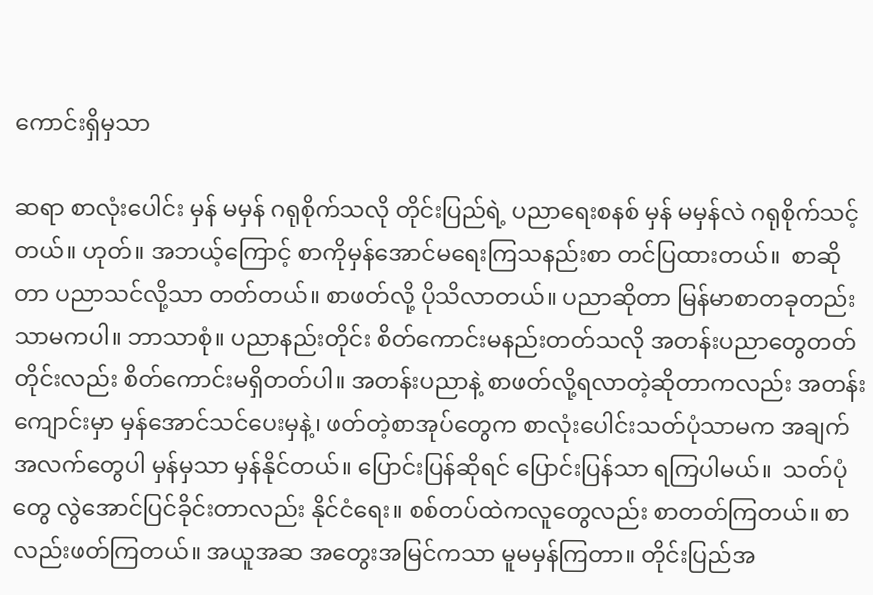ကောင်းရှိမှသာ

ဆရာ စာလုံးပေါင်း မှန် မမှန် ဂရုစိုက်သလို တိုင်းပြည်ရဲ့ ပညာရေးစနစ် မှန် မမှန်လဲ ဂရုစိုက်သင့်တယ်။ ဟုတ်။ အဘယ့်ကြောင့် စာကိုမှန်အောင်မရေးကြသနည်းစာ တင်ပြထားတယ်။  စာဆိုတာ ပညာသင်လို့သာ တတ်တယ်။ စာဖတ်လို့ ပိုသိလာတယ်။ ပညာဆိုတာ မြန်မာစာတခုတည်းသာမကပါ။ ဘာသာစုံ။ ပညာနည်းတိုင်း စိတ်ကောင်းမနည်းတတ်သလို အတန်းပညာတွေတတ်တိုင်းလည်း စိတ်ကောင်းမရှိတတ်ပါ။ အတန်းပညာနဲ့ စာဖတ်လို့ရလာတဲ့ဆိုတာကလည်း အတန်းကျောင်းမှာ မှန်အောင်သင်ပေးမှနဲ့၊ ဖတ်တဲ့စာအုပ်တွေက စာလုံးပေါင်းသတ်ပုံသာမက အချက်အလက်တွေပါ မှန်မှသာ မှန်နိုင်တယ်။ ပြောင်းပြန်ဆိုရင် ပြောင်းပြန်သာ ရကြပါမယ်။  သတ်ပုံတွေ လွဲအောင်ပြင်ခိုင်းတာလည်း နိုင်ငံရေး။ စစ်တပ်ထဲကလူတွေလည်း စာတတ်ကြတယ်။ စာလည်းဖတ်ကြတယ်။ အယူအဆ အတွေးအမြင်ကသာ မူမမှန်ကြတာ။ တိုင်းပြည်အ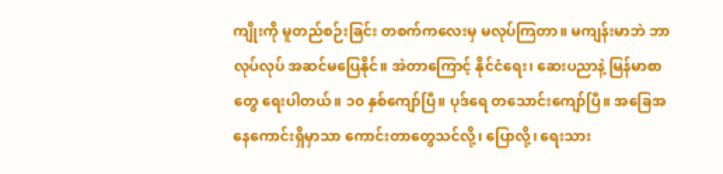ကျိုးကို မူတည်စဉ်းခြင်း တစက်ကလေးမှ မလုပ်ကြတာ။ မကျန်းမာဘဲ ဘာလုပ်လုပ် အဆင်မပြေနိုင်။ အဲတာကြောင့် နိုင်ငံရေး၊ ဆေးပညာနဲ့ မြန်မာစာတွေ ရေးပါတယ်။ ၁၀ နှစ်ကျော်ပြီ။ ပုဒ်ရေ တသောင်းကျော်ပြီ။ အခြေအနေကောင်းရှိမှာသာ ကောင်းတာတွေသင်လို့၊ ပြောလို့၊ ရေးသား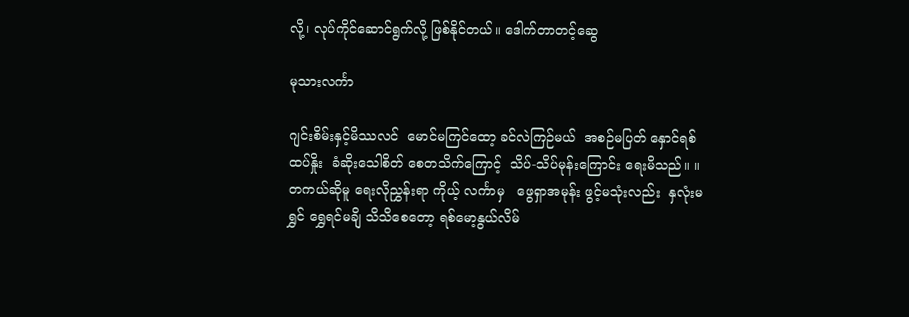လို့၊ လုပ်ကိုင်ဆောင်ရွက်လို့ ဖြစ်နိုင်တယ်။ ဒေါက်တာတင့်ဆွေ

မုသားလင်္ကာ

ဂျင်းစိမ်းနှင့်မိဿလင်  မောင်မကြင်ထော့ ခင်လဲကြဉ်မယ်  အစဉ်မပြတ် နှောင်ရစ်ထပ်နှိုး  ခံဆိုးသေါစိတ် စေတသိက်ကြောင့်  သိပ်-သိပ်မုန်းကြောင်း ရေးမိသည်။ ။  တကယ်ဆိုမူ ရေးလိုညွှန်းရာ ကိုယ့် လင်္ကာမှ   ဖွေရှာအမုန်း ဖွင့်မသုံးလည်း  နှလုံးမရွှင် ရွှေရင်မချိ သိသိစေတော့ ရစ်မော့နွယ်လိမ်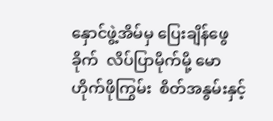နှောင်ဖွဲ့အိမ်မှ ပြေးချိန်ဖွေခိုက်  လိပ်ပြာမိုက်မို့ မောဟိုက်ဖိုကြွမ်း  စိတ်အနွမ်းနှင့်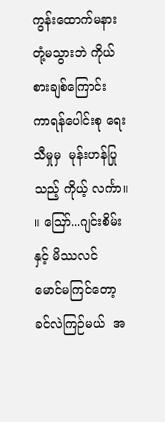ကွန်းထောက်မနား  တုံ့မသွားဘဲ ကိုယ်စားချစ်ကြောင်း  ကာရန်ပေါင်းစု ရေးသီမှုမှ  မုန်းဟန်ပြုသည့် ကိုယ့် လင်္ကာ။ ။ ဪ...ဂျင်းစိမ်းနှင့် မိဿလင်  မောင်မကြင်တော့ ခင်လဲကြဉ်မယ်  အ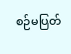စဉ်မပြတ်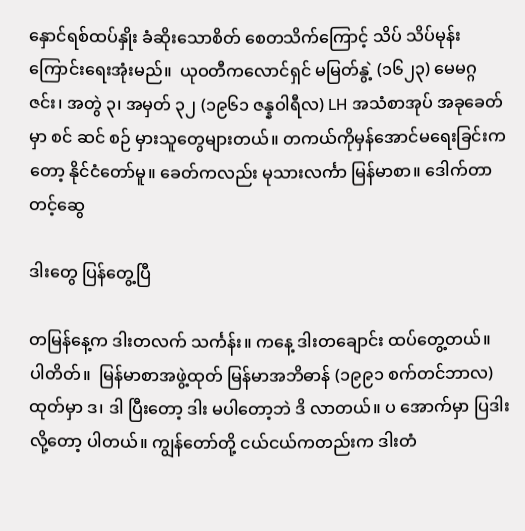နှောင်ရစ်ထပ်နှိုး ခံဆိုးသောစိတ် စေတသိက်ကြောင့် သိပ် သိပ်မုန်းကြောင်းရေးအုံးမည်။  ယုဝတီကလောင်ရှင် မမြတ်နွဲ့ (၁၆၂၃) မေမဂ္ဂဇင်း၊ အတွဲ ၃၊ အမှတ် ၃၂ (၁၉၆၁ ဇန္နဝါရီလ) LH အသံစာအုပ် အခုခေတ်မှာ စင် ဆင် စဉ် မှားသူတွေများတယ်။ တကယ်ကိုမှန်အောင်မရေးခြင်းကတော့ နိုင်ငံတော်မူ။ ခေတ်ကလည်း မုသားလင်္ကာ မြန်မာစာ။ ဒေါက်တာတင့်ဆွေ

ဒါးတွေ ပြန်တွေ့ပြီ

တမြန်နေ့က ဒါးတလက် သင်္ကန်း။ ကနေ့ ဒါးတချောင်း ထပ်တွေ့တယ်။ ပါတိတ်။  မြန်မာစာအဖွဲ့ထုတ် မြန်မာအဘိဓာန် (၁၉၉၁ စက်တင်ဘာလ) ထုတ်မှာ ဒ၊ ဒါ ပြီးတော့ ဒါး မပါတော့ဘဲ ဒိ လာတယ်။ ပ အောက်မှာ ပြဒါးလို့တော့ ပါတယ်။ ကျွန်တော်တို့ ငယ်ငယ်ကတည်းက ဒါးတံ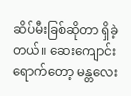ဆိပ်မီးခြစ်ဆိုတာ ရှိခဲ့တယ်။ ဆေးကျောင်းရောက်တော့ မန္တလေး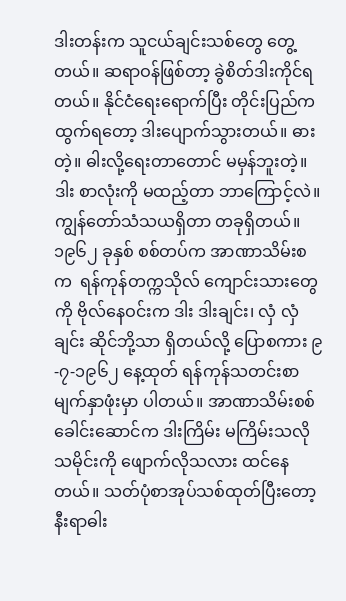ဒါးတန်းက သူငယ်ချင်းသစ်တွေ တွေ့တယ်။ ဆရာဝန်ဖြစ်တာ့ ခွဲစိတ်ဒါးကိုင်ရတယ်။ နိုင်ငံရေးရောက်ပြီး တိုင်းပြည်ကထွက်ရတော့ ဒါးပျောက်သွားတယ်။ ဓားတဲ့။ ဓါးလို့ရေးတာတောင် မမှန်ဘူးတဲ့။ ဒါး စာလုံးကို မထည့်တာ ဘာကြောင့်လဲ။ ကျွန်တော်သံသယရှိတာ တခုရှိတယ်။ ၁၉၆၂ ခုနှစ် စစ်တပ်က အာဏာသိမ်းစက  ရန်ကုန်တက္ကသိုလ် ကျောင်းသားတွေကို ဗိုလ်နေဝင်းက ဒါး ဒါးချင်း၊ လှံ လှံချင်း ဆိုင်ဘို့သာ ရှိတယ်လို့ ပြောစကား ၉-၇-၁၉၆၂ နေ့ထုတ် ရန်ကုန်သတင်းစာမျက်နှာဖုံးမှာ ပါတယ်။ အာဏာသိမ်းစစ်ခေါင်းဆောင်က ဒါးကြိမ်း မကြိမ်းသလို သမိုင်းကို ဖျောက်လိုသလား ထင်နေတယ်။ သတ်ပုံစာအုပ်သစ်ထုတ်ပြီးတော့ နီးရာဓါး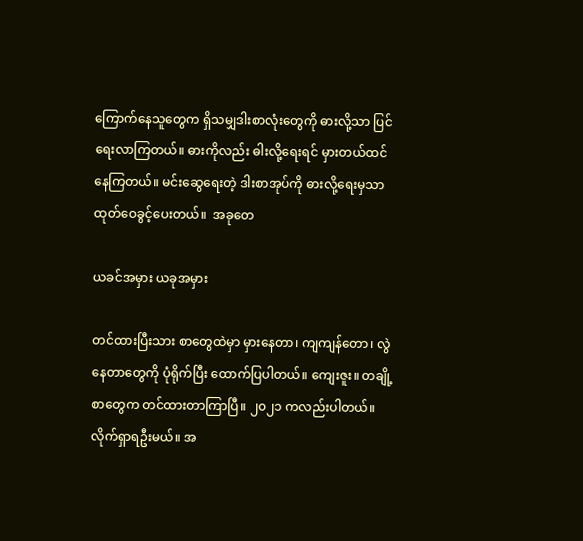ကြောက်နေသူတွေက ရှိသမျှဒါးစာလုံးတွေကို ဓားလို့သာ ပြင်ရေးလာကြတယ်။ ဓားကိုလည်း ဓါးလို့ရေးရင် မှားတယ်ထင်နေကြတယ်။ မင်းဆွေရေးတဲ့ ဒါးစာအုပ်ကို ဓားလို့ရေးမှသာ ထုတ်ဝေခွင့်ပေးတယ်။  အခုတေ

ယခင်အမှား ယခုအမှား

တင်ထားပြီးသား စာတွေထဲမှာ မှားနေတာ၊ ကျကျန်တော၊ လွဲနေတာတွေကို ပုံရိုက်ပြီး ထောက်ပြပါတယ်။ ကျေးဇူး။ တချို့စာတွေက တင်ထားတာကြာပြီ။ ၂၀၂၁ ကလည်းပါတယ်။ လိုက်ရှာရဦးမယ်။ အ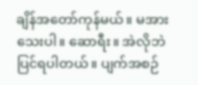ချိန်အတော်ကုန်မယ်။ မအားသေးပါ။ ဆောရီး။ အဲလိုဘဲ ပြင်ရပါတယ်။ ပျက်အစဉ်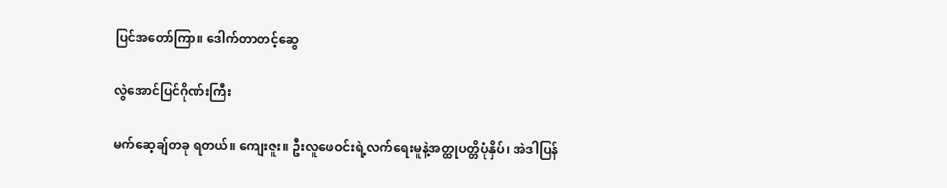ပြင်အတော်ကြာ။ ဒေါက်တာတင့်ဆွေ

လွဲအောင်ပြင်ဂိုဏ်းကြီး

မက်ဆေ့ချ်တခု ရတယ်။ ကျေးဇူး။ ဦးလူဖေဝင်းရဲ့လက်ရေးမူနဲ့အတ္ထုပတ္တိပုံနှိပ်၊ အဲဒါပြန်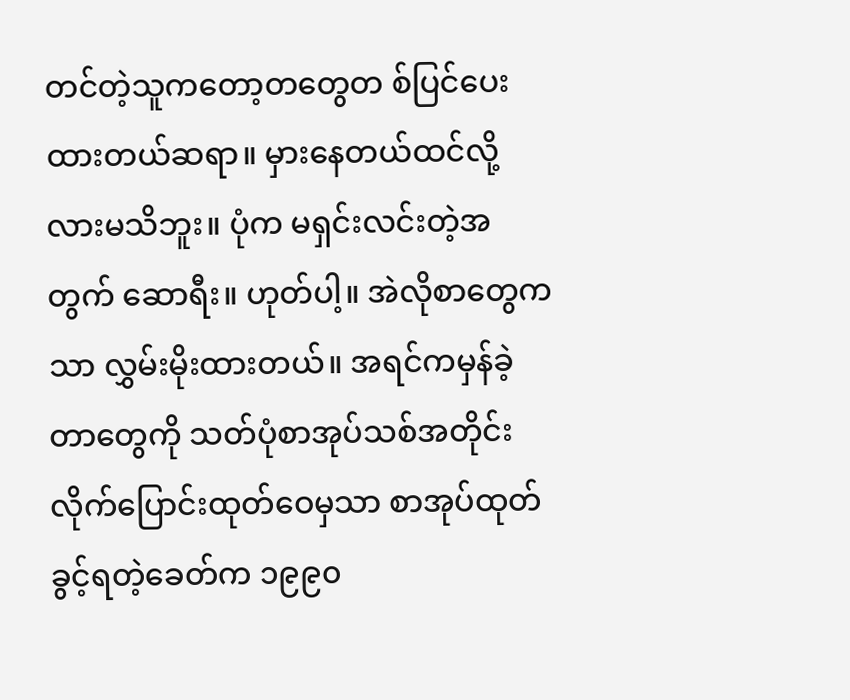တင်တဲ့သူကတော့တတွေတ စ်ပြင်ပေးထားတယ်ဆရာ။ မှားနေတယ်ထင်လို့လားမသိဘူး။ ပုံက မရှင်းလင်းတဲ့အတွက် ဆောရီး။ ဟုတ်ပါ့။ အဲလိုစာတွေကသာ လွှမ်းမိုးထားတယ်။ အရင်ကမှန်ခဲ့တာတွေကို သတ်ပုံစာအုပ်သစ်အတိုင်း လိုက်ပြောင်းထုတ်ဝေမှသာ စာအုပ်ထုတ်ခွင့်ရတဲ့ခေတ်က ၁၉၉၀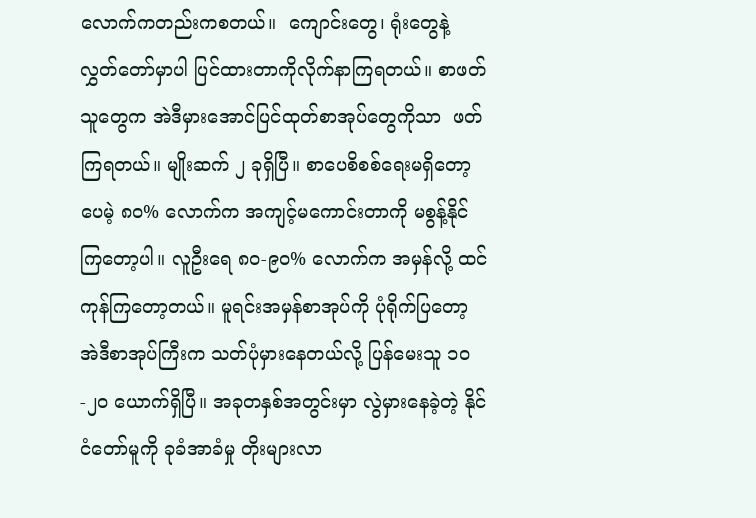လောက်ကတည်းကစတယ်။  ကျောင်းတွေ၊ ရုံးတွေနဲ့ လွှတ်တော်မှာပါ ပြင်ထားတာကိုလိုက်နာကြရတယ်။ စာဖတ်သူတွေက အဲဒီမှားအောင်ပြင်ထုတ်စာအုပ်တွေကိုသာ  ဖတ်ကြရတယ်။ မျိုးဆက် ၂ ခုရှိပြီ။ စာပေစိစစ်ရေးမရှိတော့ပေမဲ့ ၈၀% လောက်က အကျင့်မကောင်းတာကို မစွန့်နိုင်ကြတော့ပါ။ လူဦးရေ ၈၀-၉၀% လောက်က အမှန်လို့ ထင်ကုန်ကြတော့တယ်။ မူရင်းအမှန်စာအုပ်ကို ပုံရိုက်ပြတော့ အဲဒီစာအုပ်ကြီးက သတ်ပုံမှားနေတယ်လို့ ပြန်မေးသူ ၁၀-၂၀ ယောက်ရှိပြီ။ အခုတနှစ်အတွင်းမှာ လွဲမှားနေခဲ့တဲ့ နိုင်ငံတော်မူကို ခုခံအာခံမှု တိုးများလာ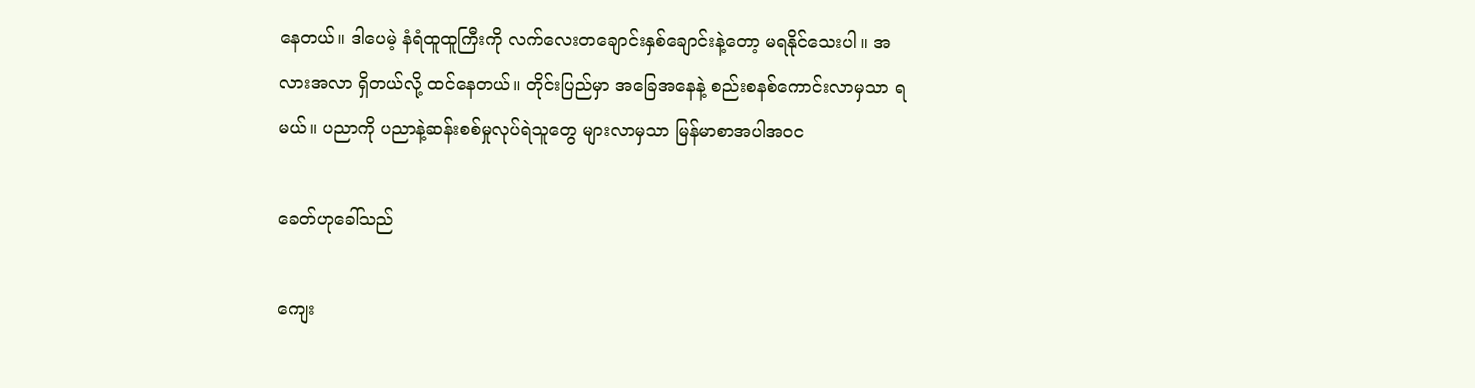နေတယ်။ ဒါပေမဲ့ နံရံထူထူကြီးကို လက်လေးတချောင်းနှစ်ချောင်းနဲ့တော့ မရနိုင်သေးပါ။ အလားအလာ ရှိတယ်လို့ ထင်နေတယ်။ တိုင်းပြည်မှာ အခြေအနေနဲ့ စည်းစနစ်ကောင်းလာမှသာ ရမယ်။ ပညာကို ပညာနဲ့ဆန်းစစ်မှုလုပ်ရဲသူတွေ များလာမှသာ မြန်မာစာအပါအဝင

ခေတ်ဟုခေါ်သည်

ကျေး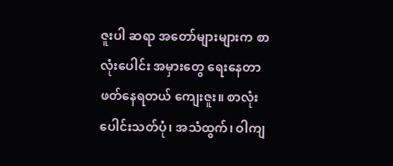ဇူးပါ ဆရာ အတော်များများက စာလုံးပေါင်း အမှားတွေ ရေးနေတာ ဖတ်နေရတယ် ကျေးဇူး။ စာလုံးပေါင်းသတ်ပုံ၊ အသံထွက်၊ ဝါကျ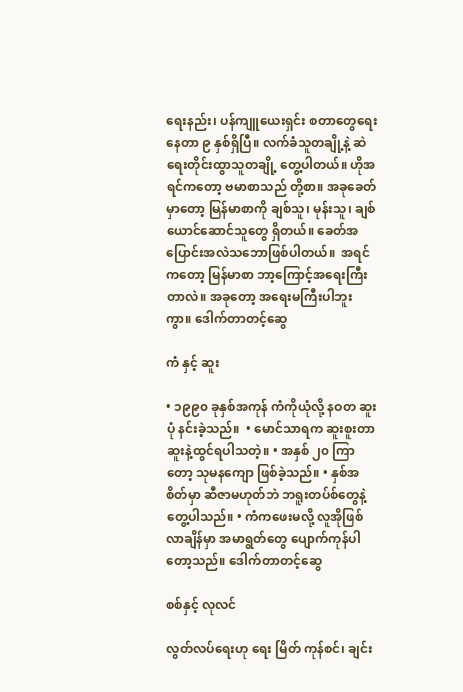ရေးနည်း၊ ပန်ကျူယေးရှင်း စတာတွေရေးနေတာ ၉ နှစ်ရှိပြီ။ လက်ခံသူတချို့နဲ့ ဆဲရေးတိုင်းထွာသူတချို့ တွေ့ပါတယ်။ ဟိုအရင်ကတော့ ဗမာစာသည် တို့စာ။ အခုခေတ်မှာတော့ မြန်မာစာကို ချစ်သူ၊ မုန်းသူ၊ ချစ်ယောင်ဆောင်သူတွေ ရှိတယ်။ ခေတ်အပြောင်းအလဲသဘောဖြစ်ပါတယ်။  အရင်ကတော့ မြန်မာစာ ဘာ့ကြောင့်အရေးကြီးတာလဲ။ အခုတော့ အရေးမကြီးပါဘူးကွာ။ ဒေါက်တာတင့်ဆွေ

ကံ နှင့် ဆူး

• ၁၉၉၀ ခုနှစ်အကုန် ကံကိုယုံလို့ နဝတ ဆူးပုံ နင်းခဲ့သည်။  • မောင်သာရက ဆူးစူးတာ ဆူးနဲ့ထွင်ရပါသတဲ့။ • အနှစ် ၂၀ ကြာတော့ သုမနကျော ဖြစ်ခဲ့သည်။ • နှစ်အစိတ်မှာ ဆီဇာမဟုတ်ဘဲ ဘရူးတပ်စ်တွေနဲ့ တွေ့ပါသည်။ • ကံကဖေးမလို့ လူအိုဖြစ်လာချိန်မှာ အမာရွတ်တွေ ပျောက်ကုန်ပါတော့သည်။ ဒေါက်တာတင့်ဆွေ

စစ်နှင့် လုလင်

လွတ်လပ်ရေးဟု ရေး မြိတ် ကုန်စင်၊ ချင်း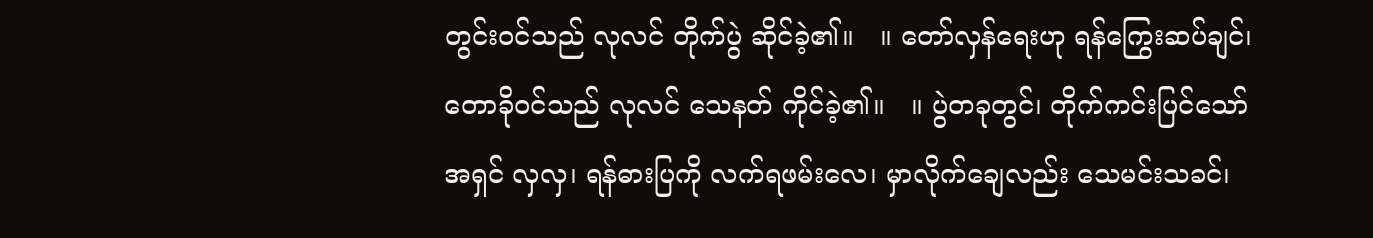တွင်းဝင်သည် လုလင် တိုက်ပွဲ ဆိုင်ခဲ့၏။   ။ တော်လှန်ရေးဟု ရန်ကြွေးဆပ်ချင်၊ တောခိုဝင်သည် လုလင် သေနတ် ကိုင်ခဲ့၏။   ။ ပွဲတခုတွင်၊ တိုက်ကင်းပြင်သော် အရှင် လှလှ၊ ရန်ဓားပြကို လက်ရဖမ်းလေ၊ မှာလိုက်ချေလည်း သေမင်းသခင်၊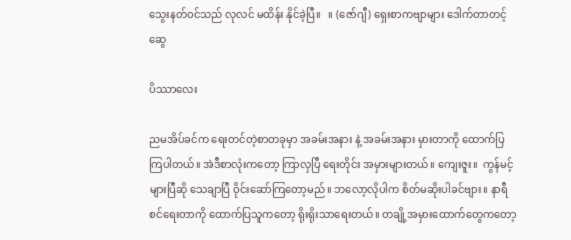သွေးနတ်ဝင်သည် လုလင် မထိန်း နိုင်ခဲ့ပြီ။   ။ (ဇော်ဂျီ) ရှေးစာကဗျာများ ဒေါက်တာတင့်ဆွေ

ပိဿာလေး

ညမအိပ်ခင်က ရေးတင်တဲ့စာတခုမှာ အခမ်းအနား နဲ့ အခမ်းအနား မှားတာကို ထောက်ပြကြပါတယ်။ အဲဒီစာလုံးကတော့ ကြာလှပြီ ရေးတိုင်း အမှားများတယ်။ ကျေးဇူး။  ကွန်မင့်များပြီဆို သေချာပြီ ဝိုင်းဆော်ကြတော့မည်။ ဘလော့လိုပါက စိတ်မဆိုးပါခင်ဗျား။ နာရီစင်ရေးတာကို ထောက်ပြသူကတော့ ရိုးရိုးသာရေးတယ်။ တချို့အမှားထောက်တွေကတော့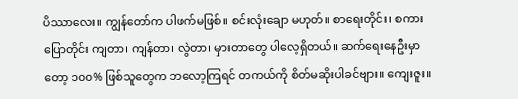ပိဿာလေး။ ကျွန်တော်က ပါဖက်မဖြစ်။ စင်းလုံးချော မဟုတ်။ စာရေးတိုင်း၊ စကားပြောတိုင်း ကျတာ၊ ကျန်တာ၊ လွဲတာ၊ မှားတာတွေ ပါလေ့ရှိတယ်။ ဆက်ရေးနေဦးမှာတော့ ၁၀၀% ဖြစ်သူတွေက ဘလော့ကြရင် တကယ်ကို စိတ်မဆိုးပါခင်ဗျား။ ကျေးဇူး။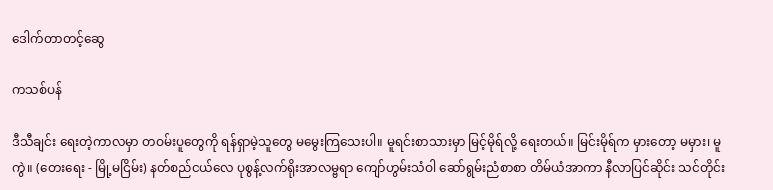ဒေါက်တာတင့်ဆွေ

ကသစ်ပန်

ဒီသီချင်း ရေးတဲ့ကာလမှာ တဝမ်းပူတွေကို ရန်ရှာမဲ့သူတွေ မမွေးကြသေးပါ။ မူရင်းစာသားမှာ မြင့်မိုရ်လို့ ရေးတယ်။ မြင်းမိုရ်က မှားတော့ မမှား၊ မူကွဲ။ (တေးရေး - မြို့မငြိမ်း) နတ်စည်ငယ်လေ ပုစွန့်လက်ရိုးအာလမ္ဗရာ ကျော်ဟွမ်းသံဝါ ဆော်ရွမ်းညံစာစာ တိမ်ယံအာကာ နီလာပြင်ဆိုင်း သင်တိုင်း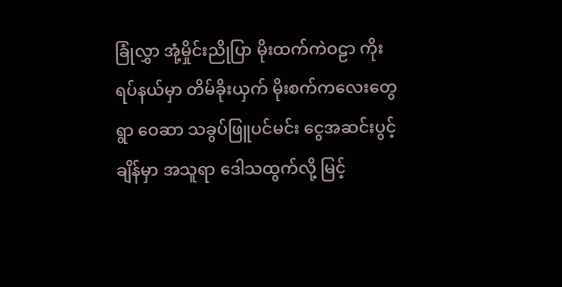ခြုံလွှာ အုံ့မှိုင်းညိုပြာ မိုးထက်ကဲဝဠာ ကိုးရပ်နယ်မှာ တိမ်ခိုးယှက် မိုးစက်ကလေးတွေရွာ ဝေဆာ သခွပ်ဖြူပင်မင်း ငွေအဆင်းပွင့်ချိန်မှာ အသူရာ ဒေါသထွက်လို့ မြင့်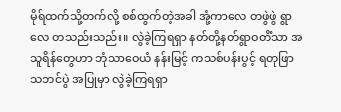မိုရ်ထက်သို့တက်လို့ စစ်ထွက်တဲ့အခါ အုံ့ကာလေ တဖွဲဖွဲ ရွာလေ တသည်းသည်း။ လွဲခဲ့ကြရရှာ နတ်တို့နတ်ရွာဝတိံသာ အသူရိန်တွေဟာ ဘုံသာဝေယံ နန်းမြင့် ကသစ်ပန်းပွင့် ရတုဖြာ သဘင်ပွဲ အပြုမှာ လွဲခဲ့ကြရရှာ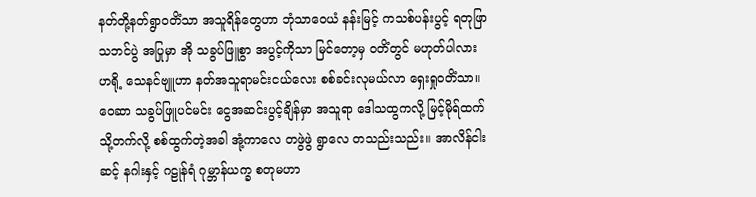နတ်တို့နတ်ရွာဝတိံသာ အသူရိန်တွေဟာ ဘုံသာဝေယံ နန်းမြင့် ကသစ်ပန်းပွင့် ရတုဖြာ သဘင်ပွဲ အပြုမှာ အို သခွပ်ဖြူစွာ အပွင့်ကိုသာ မြင်တော့မှ ဝတိံတွင် မဟုတ်ပါလား ဟရို့ သေနင်ဗျူဟာ နတ်အသူရာမင်းငယ်လေး စစ်ခင်းလုမယ်လာ ရှေးရှုဝတိံသာ။ ဝေဆာ သခွပ်ဖြူပင်မင်း ငွေအဆင်းပွင့်ချိန်မှာ အသူရာ ဒေါသထွကလို့ မြင့်မိုရ်ထက်သို့တက်လို့ စစ်ထွက်တဲ့အခါ အုံ့ကာလေ တဖွဲဖွဲ ရွာလေ တသည်းသည်း။ အာလိန်ငါးဆင့် နဂါးနှင့် ဂဠုန်ရံ ဂုမ္ဘာန်ယက္ခ စတုမဟာ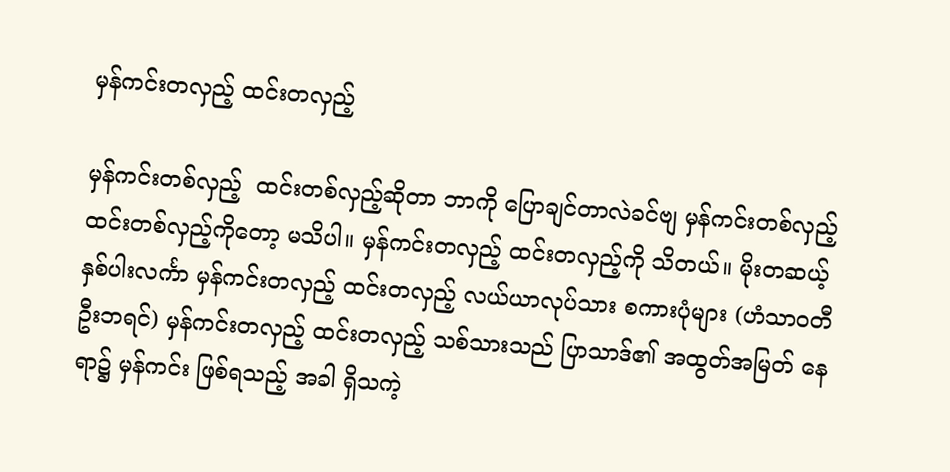မှန်ကင်းတလှည့် ထင်းတလှည့်

မှန်ကင်းတစ်လှည့်  ထင်းတစ်လှည့်ဆိုတာ ဘာကို ပြောချင်တာလဲခင်ဗျ မှန်ကင်းတစ်လှည့်  ထင်းတစ်လှည့်ကိုတော့ မသိပါ။ မှန်ကင်းတလှည့် ထင်းတလှည့်ကို သိတယ်။ မိုးတဆယ့်နှစ်ပါးလင်္ကာ မှန်ကင်းတလှည့် ထင်းတလှည့် လယ်ယာလုပ်သား စကားပုံများ (ဟံသာဝတီ ဦးဘရင်) မှန်ကင်းတလှည့် ထင်းတလှည့် သစ်သားသည် ပြာသာဒ်၏ အထွတ်အမြတ် နေရာ၌ မှန်ကင်း ဖြစ်ရသည့် အခါ ရှိသကဲ့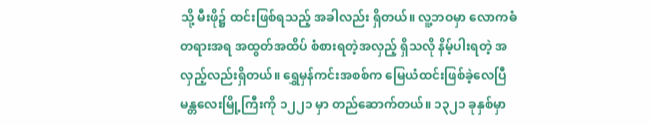သို့ မီးဖို၌ ထင်းဖြစ်ရသည့် အခါလည်း ရှိတယ်။ လူ့ဘဝမှာ လောကဓံတရားအရ အထွတ်အထိပ် စံစားရတဲ့အလှည့် ရှိသလို နိမ့်ပါးရတဲ့ အလှည့်လည်းရှိတယ်။ ရွှေမှန်ကင်းအစစ်က မြေယံထင်းဖြစ်ခဲ့လေပြီ မန္တလေးမြို့ကြီးကို ၁၂၂၁ မှာ တည်ဆောက်တယ်။ ၁၃၂၁ ခုနှစ်မှာ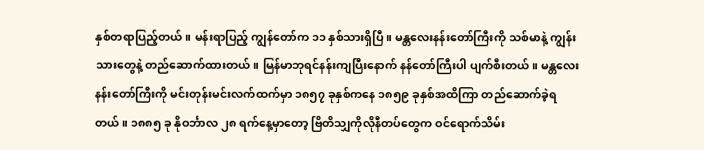နှစ်တရာပြည့်တယ်။ မန်းရာပြည့် ကျွန်တော်က ၁၁ နှစ်သားရှိပြီ။ မန္တလေးနန်းတော်ကြီးကို သစ်မာနဲ့ ကျွန်းသားတွေနဲ့ တည်ဆောက်ထားတယ်။ မြန်မာဘုရင်နန်းကျပြီးနောက် နန်တော်ကြီးပါ ပျက်စီးတယ်။ မန္တလေးနန်းတော်ကြီးကို မင်းတုန်းမင်းလက်ထက်မှာ ၁၈၅၇ ခုနှစ်ကနေ ၁၈၅၉ ခုနှစ်အထိကြာ တည်ဆောက်ခဲ့ရတယ်။ ၁၈၈၅ ခု နိုဝင်္ဘာလ ၂၈ ရက်နေ့မှာတော့ ဗြိတိသျှကိုလိုနီတပ်တွေက ဝင်ရောက်သိမ်း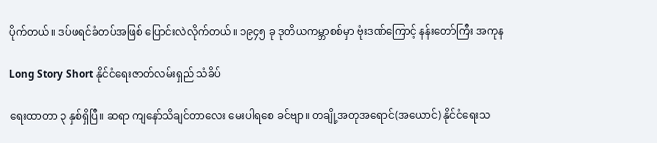ပိုက်တယ်။ ဒပ်ဖရင်ခံတပ်အဖြစ် ပြောင်းလဲလိုက်တယ်။ ၁၉၄၅ ခု ဒုတိယကမ္ဘာစစ်မှာ ဗုံးဒဏ်ကြောင့် နန်းတော်ကြီး အကုန

Long Story Short နိုင်ငံရေးဇာတ်လမ်းရှည် သံခိပ်

ရေးထာတာ ၃ နှစ်ရှိပြီ။ ဆရာ ကျနော်သိချင်တာလေး မေးပါရစေ ခင်ဗျာ။ တချို့အတုအရောင်(အယောင်) နိုင်ငံရေးသ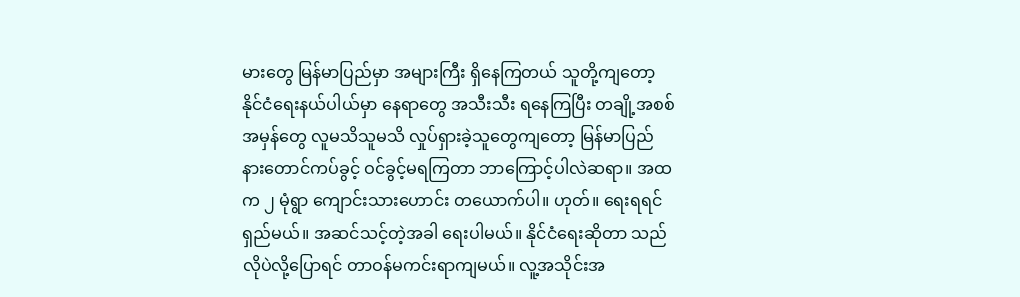မားတွေ မြန်မာပြည်မှာ အများကြီး ရှိနေကြတယ် သူတို့ကျတော့ နိုင်ငံရေးနယ်ပါယ်မှာ နေရာတွေ အသီးသီး ရနေကြပြီး တချို့အစစ်အမှန်တွေ လူမသိသူမသိ လှုပ်ရှားခဲ့သူတွေကျတော့ မြန်မာပြည် နားတောင်ကပ်ခွင့် ဝင်ခွင့်မရကြတာ ဘာကြောင့်ပါလဲဆရာ။ အထက ၂ မုံရွာ ကျောင်းသားဟောင်း တယောက်ပါ။ ဟုတ်။ ရေးရရင် ရှည်မယ်။ အဆင်သင့်တဲ့အခါ ရေးပါမယ်။ နိုင်ငံရေးဆိုတာ သည်လိုပဲလို့ပြောရင် တာဝန်မကင်းရာကျမယ်။ လူ့အသိုင်းအ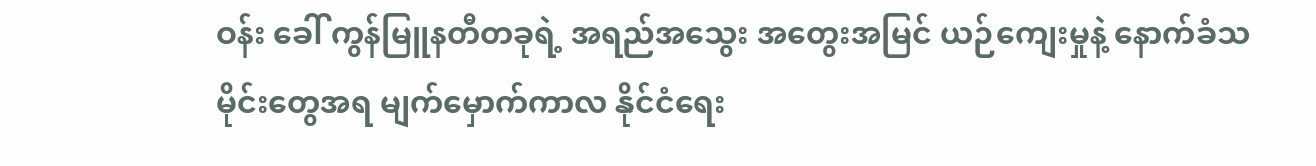ဝန်း ခေါ် ကွန်မြူနတီတခုရဲ့ အရည်အသွေး အတွေးအမြင် ယဉ်ကျေးမှုနဲ့ နောက်ခံသမိုင်းတွေအရ မျက်မှောက်ကာလ နိုင်ငံရေး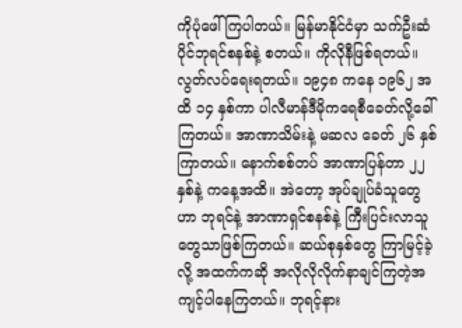ကိုပုံဖေါ်ကြပါတယ်။ မြန်မာနိုင်ငံမှာ သက်ဦးဆံပိုင်ဘုရင်စနစ်နဲ့ စတယ်။ ကိုလိုနီဖြစ်ရတယ်။ လွတ်လပ်ရေးရတယ်။ ၁၉၄၈ ကနေ ၁၉၆၂ အထိ ၁၄ နှစ်ကာ ပါလီမာန်ဒီမိုကရေစီခေတ်လို့ခေါ်ကြတယ်။ အာဏာသိမ်းနဲ့ မဆလ ခေတ် ၂၆ နှစ်ကြာတယ်။ နောက်စစ်တပ် အာဏာပြန်တာ ၂၂ နှစ်နဲ့ ကနေ့အထိ။ အဲတော့ အုပ်ချုပ်ခံသူတွေဟာ ဘုရင်နဲ့ အာဏာရှင်စနစ်နဲ့ ကြီးပြင်းလာသူတွေသာဖြစ်ကြတယ်။ ဆယ်စုနှစ်တွေ ကြာမြင့်ခဲ့လို့ အထက်ကဆို အလိုလိုလိုက်နာချင်ကြတဲ့အကျင့်ပါနေကြတယ်။ ဘုရင့်နား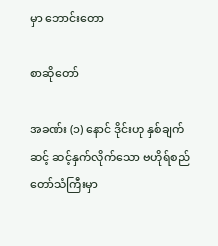မှာ ဘောင်းတော

စာဆိုတော်

အခဏ်း (၁) နောင် ဒိုင်းဟု နှစ်ချက်ဆင့် ဆင့်နှက်လိုက်သော ဗဟိုရ်စည်တော်သံကြီးမှာ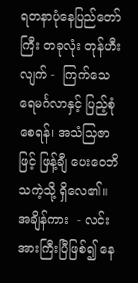ရတနာပုံနေပြည်တော်ကြီး တခုလုံး တုန်ဟီးလျက် -  ကြက်သေရေမင်္ဂလာနှင့် ပြည့်စုံစေရန်၊ အသံသြဇာဖြင့် ဖြန့်ချီ ပေးဝေဘိသကဲ့သို့ ရှိလေ၏။ အချိန်ကား  - လင်းအားကြီးပြီဖြစ်၍ နေ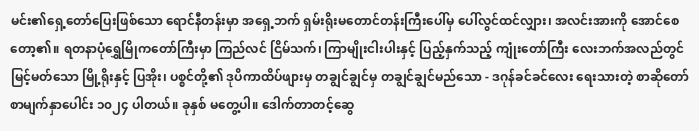မင်း၏ရှေ့တော်ပြေးဖြစ်သော ရောင်နီတန်းမှာ အရှေ့ဘက် ရှမ်းရိုးမတောင်တန်းကြီးပေါ်မှ ပေါ်လွင်ထင်လျှား၊ အလင်းအားကို အောင်စေတော့၏။ ရတနာပုံရွှေမြိုကတော်ကြီးမှာ ကြည်လင် ငြိမ်သက်၊ ကြာမျိုးငါးပါးနှင့် ပြည့်နှက်သည့် ကျုံးတော်ကြီး လေးဘက်အလည်တွင် မြင့်မတ်သော မြို့ရိုးနှင့် ပြအိုး၊ ပစ္စင်တို့၏ ဒုပိကာထိပ်ဖျားမှ တချွင်ချွင်မှ တချွင်ချွင်မည်သော - ဒဂုန်ခင်ခင်လေး ရေးသားတဲ့ စာဆိုတော် စာမျက်နှာပေါင်း ၁၀၂၄ ပါတယ်။ ခုနှစ် မတွေ့ပါ။ ဒေါက်တာတင့်ဆွေ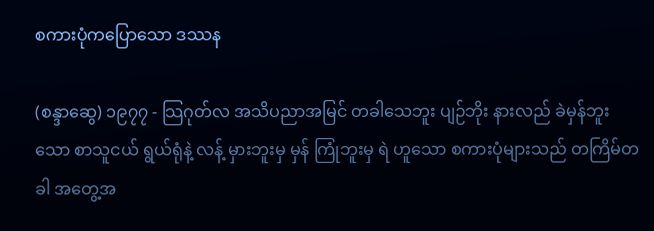စကားပုံကပြောသော ဒဿန

(စန္ဒာဆွေ) ၁၉၇၇ - သြဂုတ်လ အသိပညာအမြင် တခါသေဘူး ပျဉ်ဘိုး နားလည် ခဲမှန်ဘူးသော စာသူငယ် ရွယ်ရုံနဲ့ လန့် မှားဘူးမှ မှန် ကြုံဘူးမှ ရဲ ဟူသော စကားပုံများသည် တကြိမ်တခါ အတွေ့အ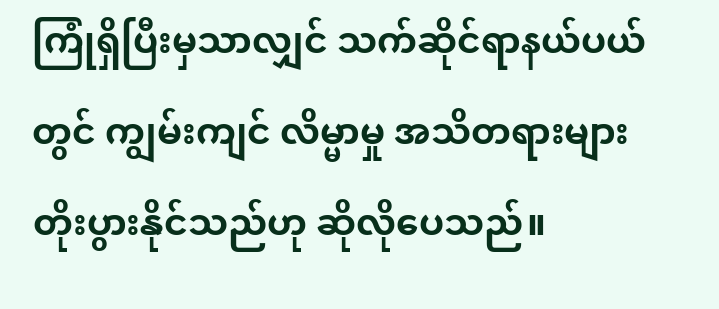ကြုံရှိပြီးမှသာလျှင် သက်ဆိုင်ရာနယ်ပယ်တွင် ကျွမ်းကျင် လိမ္မာမှု အသိတရားများ တိုးပွားနိုင်သည်ဟု ဆိုလိုပေသည်။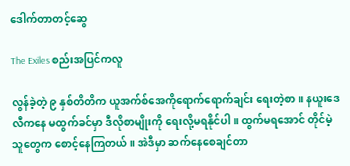ဒေါက်တာတင့်ဆွေ

The Exiles စည်းအပြင်ကလူ

လွန်ခဲ့တဲ့ ၉ နှစ်တိတိက ယူအက်စ်အေကိုရောက်ရောက်ချင်း ရေးတဲ့စာ။ နယူးဒေလီကနေ မထွက်ခင်မှာ ဒီလိုစာမျိုးကို ရေးလို့မရနိုင်ပါ။ ထွက်မရအောင် တိုင်မဲ့သူတွေက စောင့်နေကြတယ်။ အဲဒီမှာ ဆက်နေစေချင်တာ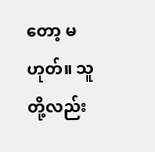တော့ မဟုတ်။ သူတို့လည်း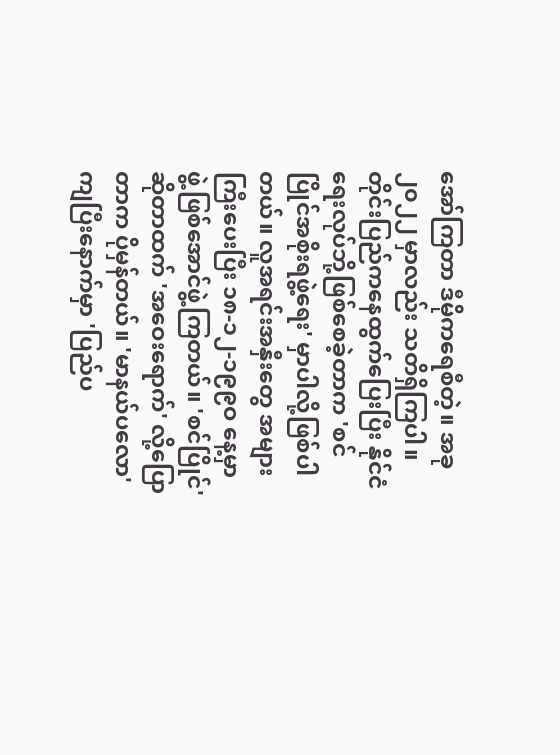အော်ကြတာ ဒီမိုကရေစီတဲ့။ အခု ၂၀၂၂ မှာလည်း သတိရှိကြပါ။  တိုင်းပြည်ကနေထွက်ပြေးပြီး နိုင်ငံရေးလုပ်ဘို့ဖြစ်စေခဲ့တာက 'စင်ပြိုင်အစိုးရဖွဲ့ရေး' မှာပါလို့ဖြစ်ပါတယ်။ လူအရင်းအနှီးတွေ အများကြီးပေးပြီး ၁၈-၁၂-၁၉၉ဝ နေ့မှာ ဖွဲ့ဖြစ်အောင်ဖွဲ့ကြတယ်။ 'စင်ပြိုင်' ဆိုတာထက် 'အဝေးရောက်' လို့ပြောတာက ပိုမှန်တယ်။ 'မာနယ်ပလော' ကျပြီးနောက်မှာ 'ပြည်ပ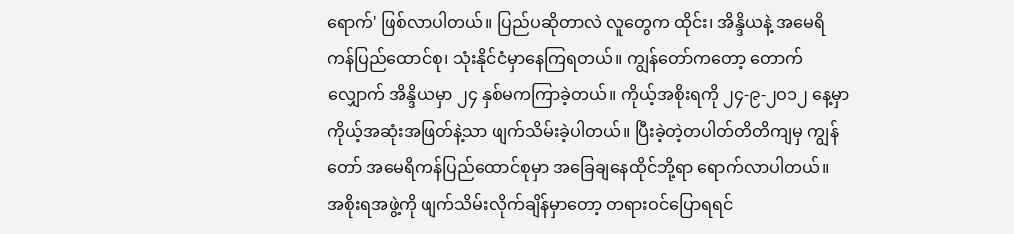ရောက်' ဖြစ်လာပါတယ်။ ပြည်ပဆိုတာလဲ လူတွေက ထိုင်း၊ အိန္ဒိယနဲ့ အမေရိကန်ပြည်ထောင်စု၊ သုံးနိုင်ငံမှာနေကြရတယ်။ ကျွန်တော်ကတော့ တောက်လျှောက် အိန္ဒိယမှာ ၂၄ နှစ်မကကြာခဲ့တယ်။ ကိုယ့်အစိုးရကို ၂၄-၉-၂ဝ၁၂ နေ့မှာ ကိုယ့်အဆုံးအဖြတ်နဲ့သာ ဖျက်သိမ်းခဲ့ပါတယ်။ ပြီးခဲ့တဲ့တပါတ်တိတိကျမှ ကျွန်တော် အမေရိကန်ပြည်ထောင်စုမှာ အခြေချနေထိုင်ဘို့ရာ ရောက်လာပါတယ်။ အစိုးရအဖွဲ့ကို ဖျက်သိမ်းလိုက်ချိန်မှာတော့ တရားဝင်ပြောရရင်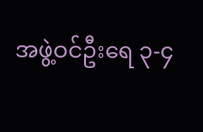အဖွဲ့ဝင်ဦးရေ ၃-၄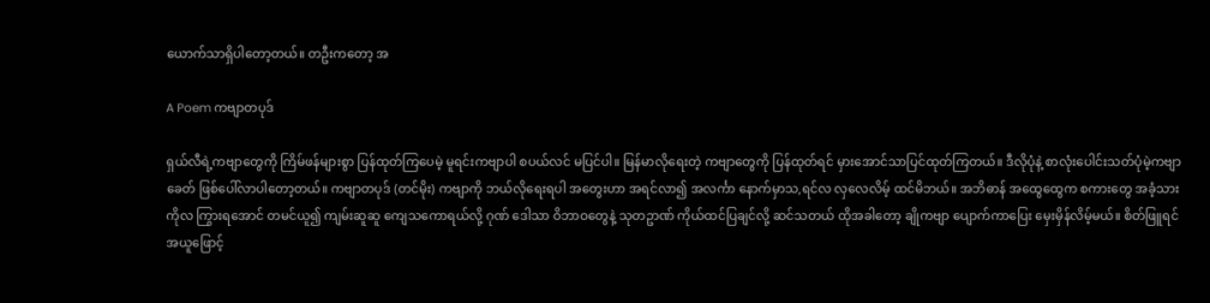ယောက်သာရှိပါတော့တယ်။ တဦးကတော့ အ

A Poem ကဗျာတပုဒ်

ရှယ်လီရဲ့ကဗျာတွေကို ကြိမ်ဖန်များစွာ ပြန်ထုတ်ကြပေမဲ့ မူရင်းကဗျာပါ စပယ်လင် မပြင်ပါ။ မြန်မာလိုရေးတဲ့ ကဗျာတွေကို ပြန်ထုတ်ရင် မှားအောင်သာပြင်ထုတ်ကြတယ်။ ဒီလိုပုံနဲ့ စာလုံးပေါင်းသတ်ပုံမဲ့ကဗျာခေတ် ဖြစ်ပေါ်လာပါတော့တယ်။ ကဗျာတပုဒ် (တင်မိုး) ကဗျာကို ဘယ်လိုရေးရပါ အတွေးဟာ အရင်လာ၍ အလင်္ကာ နောက်မှာသ,ရင်လ လှလေလိမ့် ထင်မိဘယ်။ အဘိဓာန် အထွေထွေက စကားတွေ အခံ့သားကိုလ ကြွားရအောင် တမင်ယူ၍ ကျမ်းဆူဆူ ကျေသကောရယ်လို့ ဂုဏ် ဒေါသာ ဝိဘာဝတွေနဲ့ သုတဥာဏ် ကိုယ်ထင်ပြချင်လို့ ဆင်သတယ် ထိုအခါတော့ ချိုကဗျာ ပျောက်ကာပြေး မှေးမှိန်လိမ့်မယ်။ စိတ်ဖြူရင် အယူဖြောင့်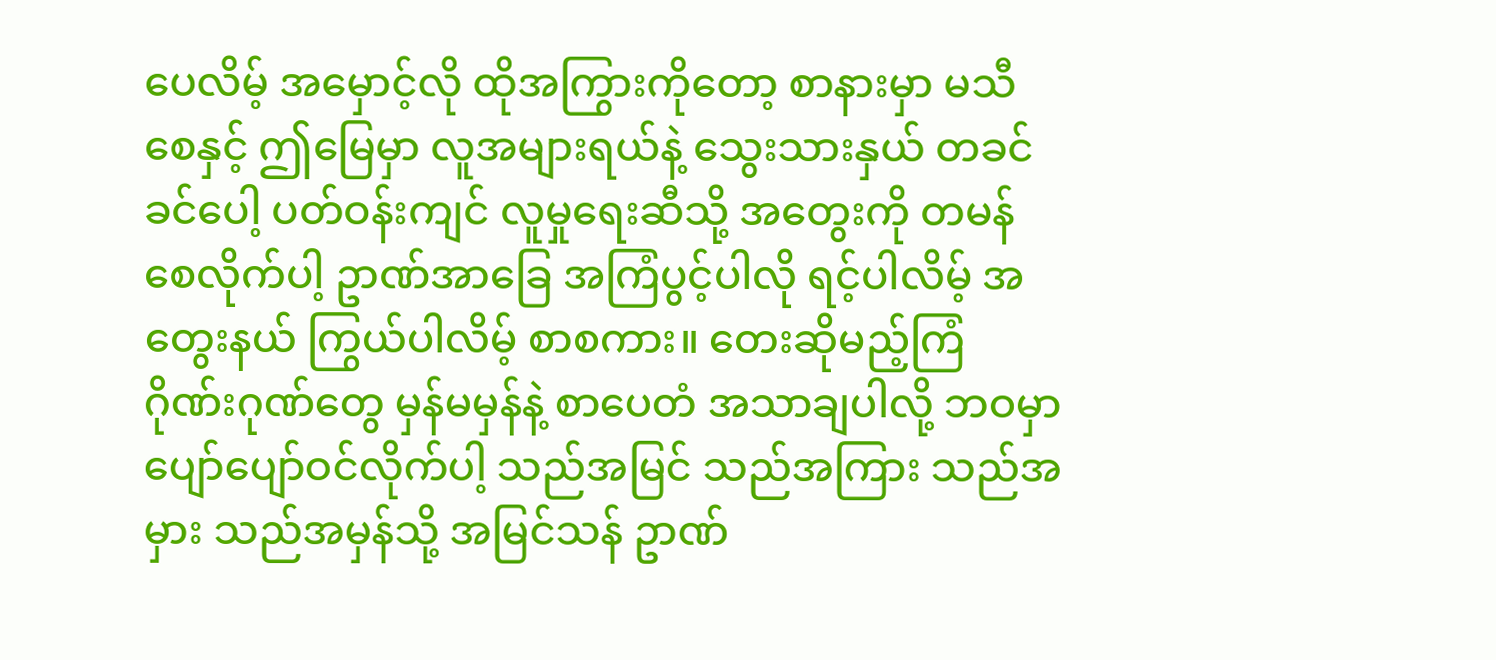ပေလိမ့် အမှောင့်လို ထိုအကြွားကိုတော့ စာနားမှာ မသီစေနှင့် ဤမြေမှာ လူအများရယ်နဲ့ သွေးသားနှယ် တခင်ခင်ပေါ့ ပတ်ဝန်းကျင် လူမှုရေးဆီသို့ အတွေးကို တမန်စေလိုက်ပါ့ ဥာဏ်အာခြေ အကြံပွင့်ပါလို ရင့်ပါလိမ့် အတွေးနယ် ကြွယ်ပါလိမ့် စာစကား။ တေးဆိုမည့်ကြံ ဂိုဏ်းဂုဏ်တွေ မှန်မမှန်နဲ့ စာပေတံ အသာချပါလို့ ဘဝမှာ ပျော်ပျော်ဝင်လိုက်ပါ့ သည်အမြင် သည်အကြား သည်အမှား သည်အမှန်သို့ အမြင်သန် ဥာဏ်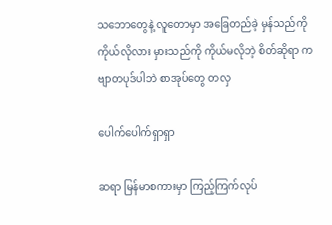သဘောတွေနဲ့ လူတောမှာ အခြေတည်ခဲ့ မှန်သည်ကို ကိုယ်လိုလား မှားသည်ကို ကိုယ်မလိုဘဲ့ စိတ်ဆိုရာ ကဗျာတပုဒ်ပါဘဲ စာအုပ်တွေ တလှ

ပေါက်ပေါက်ရှာရှာ

ဆရာ မြန်မာစကားမှာ ကြည့်ကြက်လုပ်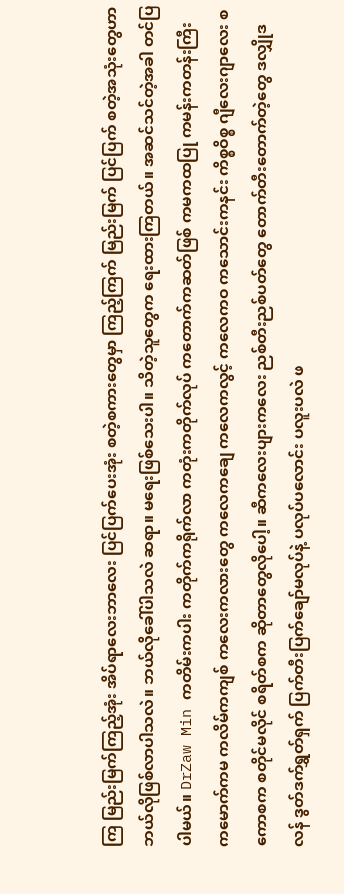ကြ မြည်းမြက်ကြည့်အုံး အိပ်ရာလေးဘာလေး ပြင်ပြက်ပေးအုံး စတဲ့စကားတွေမှာ ကြည့်ကြက် မြည်းမြက် ပြင်ပြက် စတဲ့အသုံးတွေဟာ ဘယ်လိုဖြစ်လာပါသလဲ။ ဘယ်လိုခေါ်ပါသလဲ ဆရာ။ မရေးဖြစ်သေးပါ။ သိတဲ့သူတွေက ရေးထားကြတယ်။ အဆင်သင်တဲ့အခါ တင်ပြပါမယ်။ DrZaw Min ကတိမ်းကပါး ကတိုက်ကရိုက်လာ ကတုံးကတိုက်လုပ် ကတောက်ကဆတ်ဖြစ် ကမကထပြု ကမန်းကတန်းကြီး ကမောက်ကမ ကလိမ်ကကျစ် ကလေးကလားတွေ ကလေကချေ ကလေကလွင့် ကလေကဝ ကသောင်းကနင်း ကိစ္စဝိစ္စ ဂျီလေးဂျာလေး စကောစက စတိုင်မလိုင် စရိတ်စက ဆိုတာတွေလိုပေါ့။ ဆီကလေးပျားကလေး ညစ်တီးညစ်ပတ်တွေ တောက်တီးတောက်တဲ့တွေ ဒလျှိုဒလန် ဒွတ်ဒက်ရွှတ်ရှက် ပြက်တီးပြက်ချော်မလုပ်နဲ့ ပလုပ်ပလောင်း ပလူးပလဲ ဖ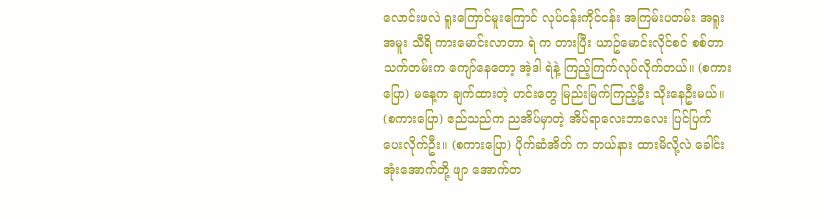လောင်းဖလဲ ရူးကြောင်မူးကြောင် လုပ်ငန်းကိုင်ငန်း အကြမ်းပတမ်း အရူးအမူး သီရိ ကားမောင်းလာတာ ရဲ က တားပြီး ယာဥ်မောင်းလိုင်စင် စစ်တာ သက်တမ်းက ကျော်နေတော့ အဲ့ဒါ ရဲနဲ့ ကြည့်ကြက်လုပ်လိုက်တယ်။ (စကားပြော) မနေ့က ချက်ထားတဲ့ ဟင်းတွေ မြည်းမြက်ကြည့်ဦး သိုးနေဦးမယ်။ (စကားပြော) ဧည်သည်က ညအိပ်မှာတဲ့ အိပ်ရာလေးဘာလေး ပြင်ပြက် ပေးလိုက်ဦး။ (စကားပြော) ပိုက်ဆံအိတ် က ဘယ်နား ထားမိလို့လဲ ခေါင်းအုံးအောက်တို့ ဖျာ အောက်တ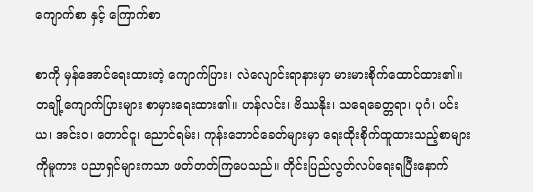ကျောက်စာ နှင့် ကြောက်စာ

စာကို မှန်အောင်ရေးထားတဲ့ ကျောက်ပြား၊ လဲလျောင်းရာနားမှာ မားမားစိုက်ထောင်ထား၏။ တချို့ကျောက်ပြားများ စာမှားရေးထား၏။ ဟန်လင်း၊ ဗိဿနိုး၊ သရေခေတ္တရာ၊ ပုဂံ၊ ပင်းယ၊ အင်းဝ၊ တောင်ငူ၊ ညောင်ရမ်း၊ ကုန်းဘောင်ခေတ်များမှာ ရေးထိုးစိုက်ထူထားသည့်စာများကိုမူကား ပညာရှင်များကသာ ဖတ်တတ်ကြပေသည်။ တိုင်းပြည်လွတ်လပ်ရေးရပြီးနောက်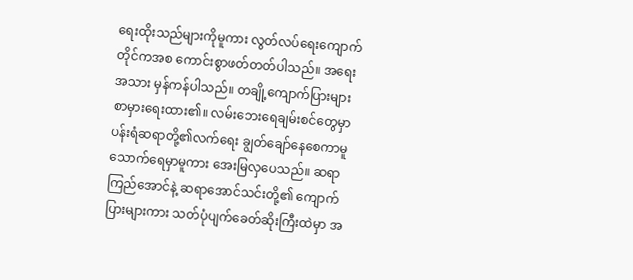ရေးထိုးသည်များကိုမူကား လွတ်လပ်ရေးကျောက်တိုင်ကအစ ကောင်းစွာဖတ်တတ်ပါသည်။ အရေးအသား မှန်ကန်ပါသည်။ တချို့ကျောက်ပြားများ စာမှားရေးထား၏။ လမ်းဘေးရေချမ်းစင်တွေမှာ ပန်းရံဆရာတို့၏လက်ရေး ချွတ်ချော်နေစေကာမူ သောက်ရေမှာမူကား အေးမြလှပေသည်။ ဆရာကြည်အောင်နဲ့ ဆရာအောင်သင်းတို့၏ ကျောက်ပြားများကား သတ်ပုံပျက်ခေတ်ဆိုးကြီးထဲမှာ အ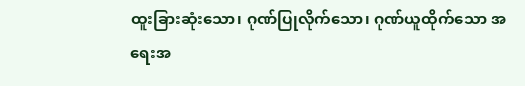ထူးခြားဆုံးသော၊ ဂုဏ်ပြုလိုက်သော၊ ဂုဏ်ယူထိုက်သော အရေးအ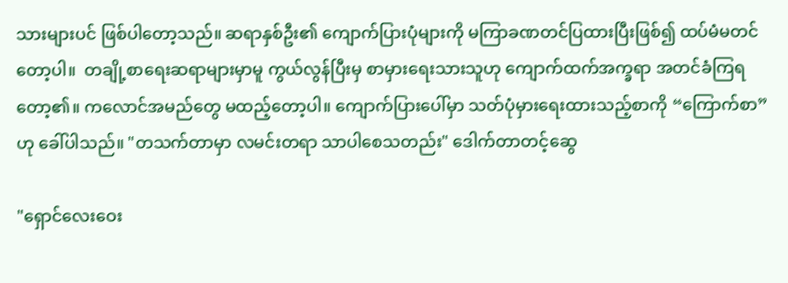သားများပင် ဖြစ်ပါတော့သည်။ ဆရာနှစ်ဦး၏ ကျောက်ပြားပုံများကို မကြာခဏတင်ပြထားပြီးဖြစ်၍ ထပ်မံမတင်တော့ပါ။  တချို့စာရေးဆရာများမှာမူ ကွယ်လွန်ပြီးမှ စာမှားရေးသားသူဟု ကျောက်ထက်အက္ခရာ အတင်ခံကြရတော့၏။ ကလောင်အမည်တွေ မထည့်တော့ပါ။ ကျောက်ပြားပေါ်မှာ သတ်ပုံမှားရေးထားသည့်စာကို “ကြောက်စာ” ဟု ခေါ်ပါသည်။ "တသက်တာမှာ လမင်းတရာ သာပါစေသတည်း" ဒေါက်တာတင့်ဆွေ

"ရှောင်လေးဝေး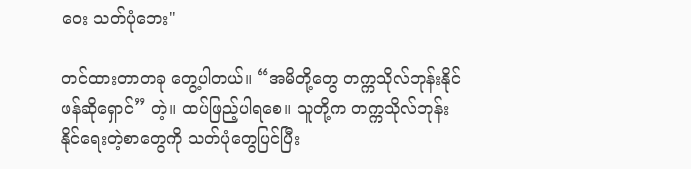ဝေး သတ်ပုံဘေး"

တင်ထားတာတခု တွေ့ပါတယ်။ “အမိတို့တွေ တက္ကသိုလ်ဘုန်းနိုင် ဖန်ဆိုရှောင်” တဲ့။ ထပ်ဖြည့်ပါရစေ။ သူတို့က တက္ကသိုလ်ဘုန်းနိုင်ရေးတဲ့စာတွေကို သတ်ပုံတွေပြင်ပြီး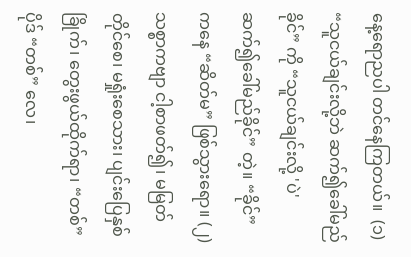နေ့ရောညပါ တင်နေကြတယ်။  (၁) “သူငယ်ချင်းလို့ဘဲ ဆက်၍ခေါ်မည်ခိုင်” ကို “သူငယ်ချင်းလို့ 'ပဲ' ဆက်၍ခေါ်မည်ခိုင်” တဲ့။ “ခိုင်” ကနေ “ဆိတ်မ” ဖြစ်သွားရော။ (၂) သစ္စာကဗျာ ငါ့စာဖတ်၍၊ မမြတ်တိုင်စေ၊ မရှုံးစေသား၊ ပျင်းပြေနှစ်ခြိုက်၊ တွေးဖွယ်ထိုက်ရာ၊ “တစ်” ပိုဒ် “တစ်” လေ၊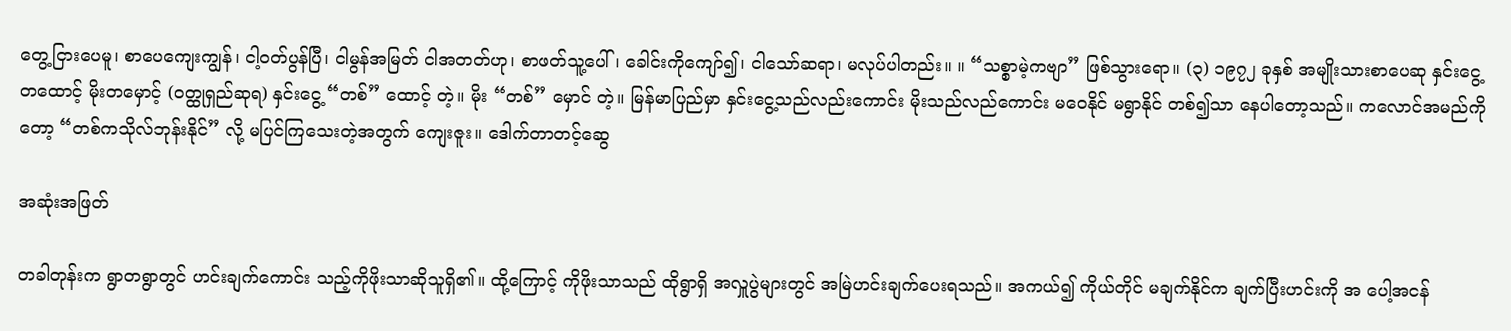တွေ့ငြားပေမူ၊ စာပေကျေးကျွန်၊ ငါ့ဝတ်ပွန်ပြီ၊ ငါမွန်အမြတ် ငါအတတ်ဟု၊ စာဖတ်သူ့ပေါ်၊ ခေါင်းကိုကျော်၍၊ ငါသော်ဆရာ၊ မလုပ်ပါတည်း။ ။ “သစ္စာမဲ့ကဗျာ” ဖြစ်သွားရော။ (၃) ၁၉၇၂ ခုနှစ် အမျိုးသားစာပေဆု နှင်းငွေ့တထောင့် မိုးတမှောင့် (ဝတ္ထုရှည်ဆုရ) နှင်းငွေ့ “တစ်” ထောင့် တဲ့။ မိုး “တစ်” မှောင် တဲ့။ မြန်မာပြည်မှာ နှင်းငွေ့သည်လည်းကောင်း မိုးသည်လည်ကောင်း မဝေနိုင် မရွာနိုင် တစ်၍သာ နေပါတော့သည်။ ကလောင်အမည်ကိုတော့ “တစ်ကသိုလ်ဘုန်းနိုင်” လို့ မပြင်ကြသေးတဲ့အတွက် ကျေးဇူး။ ဒေါက်တာတင့်ဆွေ

အဆုံးအဖြတ်

တခါတုန်းက ရွာတရွာတွင် ဟင်းချက်ကောင်း သည့်ကိုဖိုးသာဆိုသူရှိ၏။ ထို့ကြောင့် ကိုဖိုးသာသည် ထိုရွာရှိ အလှူပွဲများတွင် အမြဲဟင်းချက်ပေးရသည်။ အကယ်၍ ကိုယ်တိုင် မချက်နိုင်က ချက်ပြီးဟင်းကို အ ပေါ့အငန်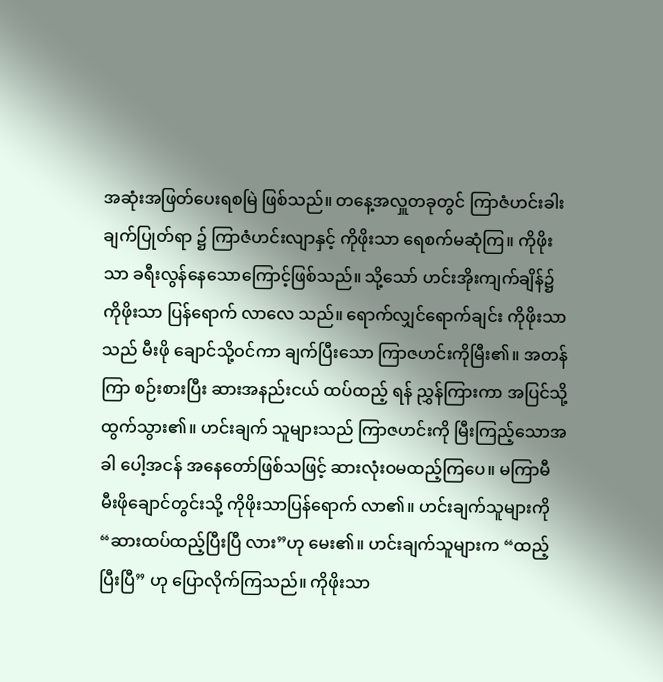အဆုံးအဖြတ်ပေးရစမြဲ ဖြစ်သည်။ တနေ့အလှူတခုတွင် ကြာဇံဟင်းခါးချက်ပြုတ်ရာ ၌ ကြာဇံဟင်းလျာနှင့် ကိုဖိုးသာ ရေစက်မဆုံကြ။ ကိုဖိုးသာ ခရီးလွန်နေသောကြောင့်ဖြစ်သည်။ သို့သော် ဟင်းအိုးကျက်ချိန်၌ ကိုဖိုးသာ ပြန်ရောက် လာလေ သည်။ ရောက်လျှင်ရောက်ချင်း ကိုဖိုးသာသည် မီးဖို ချောင်သို့ဝင်ကာ ချက်ပြီးသော ကြာဇဟင်းကိုမြီး၏။ အတန်ကြာ စဉ်းစားပြီး ဆားအနည်းငယ် ထပ်ထည့် ရန် ညွှန်ကြားကာ အပြင်သို့ထွက်သွား၏။ ဟင်းချက် သူများသည် ကြာဇဟင်းကို မြီးကြည့်သောအခါ ပေါ့အငန် အနေတော်ဖြစ်သဖြင့် ဆားလုံးဝမထည့်ကြပေ။ မကြာမီ မီးဖိုချောင်တွင်းသို့ ကိုဖိုးသာပြန်ရောက် လာ၏။ ဟင်းချက်သူများကို “ဆားထပ်ထည့်ပြီးပြီ လား”ဟု မေး၏။ ဟင်းချက်သူများက “ထည့်ပြီးပြီ” ဟု ပြောလိုက်ကြသည်။ ကိုဖိုးသာ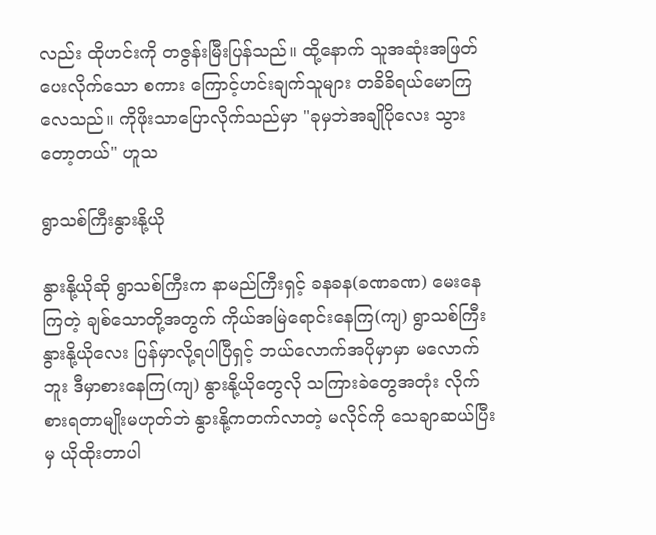လည်း ထိုဟင်းကို တဇွန်းမြီးပြန်သည်။ ထို့နောက် သူအဆုံးအဖြတ်ပေးလိုက်သော စကား ကြောင့်ဟင်းချက်သူများ တခိခိရယ်မောကြလေသည်။ ကိုဖိုးသာပြောလိုက်သည်မှာ "ခုမှဘဲအချိုပိုလေး သွားတော့တယ်" ဟူသ

ရွာသစ်ကြီးနွားနို့ယို

နွားနို့ယိုဆို ရွာသစ်ကြီးက နာမည်ကြီးရှင့် ခနခန(ခဏခဏ) မေးနေကြတဲ့ ချစ်သောတို့အတွက် ကိုယ်အမြဲရောင်းနေကြ(ကျ) ရွာသစ်ကြီး နွားနို့ယိုလေး ပြန်မှာလို့ရပါပြီရှင့် ဘယ်လောက်အပိုမှာမှာ မလောက်ဘူး ဒီမှာစားနေကြ(ကျ) နွားနို့ယိုတွေလို သကြားခဲတွေအတုံး လိုက်စားရတာမျိုးမဟုတ်ဘဲ နွားနို့ကတက်လာတဲ့ မလိုင်ကို သေချာဆယ်ပြီးမှ ယိုထိုးတာပါ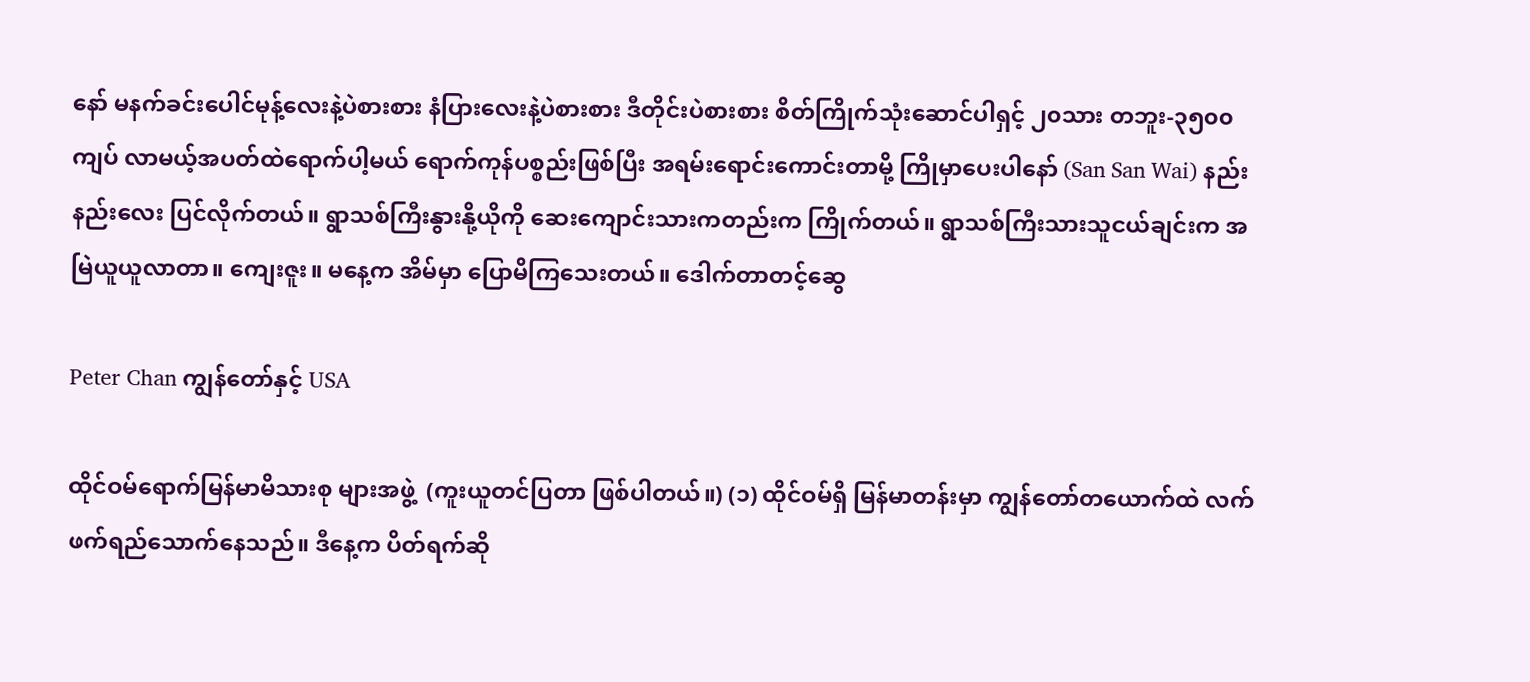နော် မနက်ခင်းပေါင်မုန့်လေးနဲ့ပဲစားစား နံပြားလေးနဲ့ပဲစားစား ဒီတိုင်းပဲစားစား စိတ်ကြိုက်သုံးဆောင်ပါရှင့် ၂၀သား တဘူး-၃၅၀၀ ကျပ် လာမယ့်အပတ်ထဲရောက်ပါ့မယ် ရောက်ကုန်ပစ္စည်းဖြစ်ပြီး အရမ်းရောင်းကောင်းတာမို့ ကြိုမှာပေးပါနော် (San San Wai) နည်းနည်းလေး ပြင်လိုက်တယ်။ ရွာသစ်ကြီးနွားနို့ယိုကို ဆေးကျောင်းသားကတည်းက ကြိုက်တယ်။ ရွာသစ်ကြီးသားသူငယ်ချင်းက အမြဲယူယူလာတာ။ ကျေးဇူး။ မနေ့က အိမ်မှာ ပြောမိကြသေးတယ်။ ဒေါက်တာတင့်ဆွေ

Peter Chan ကျွန်တော်နှင့် USA

ထိုင်ဝမ်ရောက်မြန်မာမိသားစု များအဖွဲ့  (ကူးယူတင်ပြတာ ဖြစ်ပါတယ်။) (၁) ထိုင်ဝမ်ရှိ မြန်မာတန်းမှာ ကျွန်တော်တယောက်ထဲ လက်ဖက်ရည်သောက်နေသည်။ ဒီနေ့က ပိတ်ရက်ဆို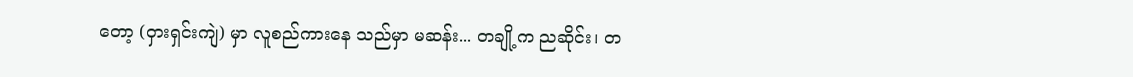တော့ (ဝှားရှင်းကျဲ) မှာ လူစည်ကားနေ သည်မှာ မဆန်း... တချို့က ညဆိုင်း၊ တ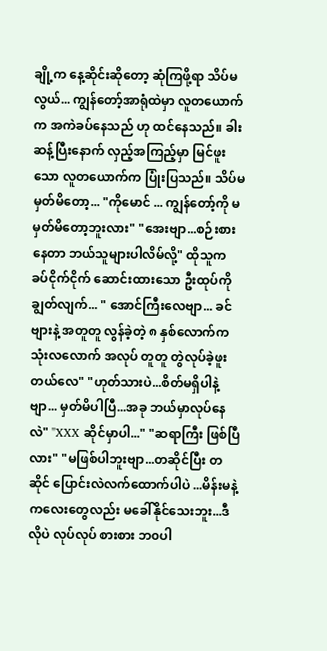ချို့က နေ့ဆိုင်းဆိုတော့ ဆုံကြဖို့ရာ သိပ်မလွယ်... ကျွန်တော့်အာရုံထဲမှာ လူတယောက်က အကဲခပ်နေသည် ဟု ထင်နေသည်။ ခါးဆန့်ပြီးနောက် လှည့်အကြည့်မှာ မြင်ဖူးသော လူတယောက်က ပြုံးပြသည်။ သိပ်မမှတ်မိတော့... "ကိုမောင် ... ကျွန်တော့်ကို မမှတ်မိတော့ဘူးလား" "အေးဗျာ...စဉ်းစားနေတာ ဘယ်သူများပါလိမ်လို့" ထိုသူက ခပ်ငိုက်ငိုက် ဆောင်းထားသော ဦးထုပ်ကို ချွတ်လျက်... " အောင်ကြီးလေဗျာ... ခင်ဗျားနဲ့ အတူတူ လွန်ခဲ့တဲ့ ၈ နှစ်လောက်က သုံးလလောက် အလုပ် တူတူ တွဲလုပ်ခဲ့ဖူးတယ်လေ" "ဟုတ်သားပဲ...စိတ်မရှိပါနဲ့ဗျာ... မှတ်မိပါပြီ...အခု ဘယ်မှာလုပ်နေလဲ" "XXX ဆိုင်မှာပါ..." "ဆရာကြီး ဖြစ်ပြီလား" "မဖြစ်ပါဘူးဗျာ...တဆိုင်ပြီး တဆိုင် ပြောင်းလဲလက်ထောက်ပါပဲ ...မိန်းမနဲ့ ကလေးတွေလည်း မခေါ်နိုင်သေးဘူး...ဒီလိုပဲ လုပ်လုပ် စားစား ဘ၀ပါ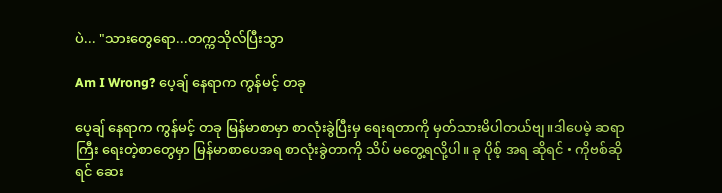ပဲ... "သားတွေရော...တက္ကသိုလ်ပြီးသွာ

Am I Wrong? ပေ့ချ် နေရာက ကွန်မင့် တခု

ပေ့ချ် နေရာက ကွန်မင့် တခု မြန်မာစာမှာ စာလုံးခွဲပြီးမှ ရေးရတာကို မှတ်သားမိပါတယ်ဗျ။ဒါပေမဲ့ ဆရာကြီး ရေးတဲ့စာတွေမှာ မြန်မာစာပေအရ စာလုံးခွဲတာကို သိပ် မတွေ့ရလို့ပါ။ ခု ပိုစ့် အရ ဆိုရင် • ကိုဗစ်ဆိုရင် ဆေး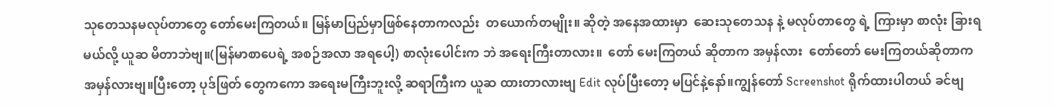သုတေသနမလုပ်တာတွေ တော်မေးကြတယ်။ မြန်မာပြည်မှာဖြစ်နေတာကလည်း  တယောက်တမျိုး။ ဆိုတဲ့ အနေအထားမှာ  ဆေးသုတေသန နဲ့ မလုပ်တာတွေ ရဲ့ ကြားမှာ စာလုံး ခြားရမယ်လို့ ယူဆ မိတာဘဲဗျ။(မြန်မာစာပေရဲ့ အစဉ်အလာ အရပေါ့) စာလုံးပေါင်းက ဘဲ အရေးကြီးတာလား။  တော် မေးကြတယ် ဆိုတာက အမှန်လား  တော်တော် မေးကြတယ်ဆိုတာက အမှန်လားဗျ။ပြီးတော့ ပုဒ်ဖြတ် တွေကကော အရေးမကြီးဘူးလို့ ဆရာကြီးက ယူဆ ထားတာလားဗျ Edit လုပ်ပြီးတော့ မပြင်နဲ့နော်။ကျွန်တော် Screenshot ရိုက်ထားပါတယ် ခင်ဗျ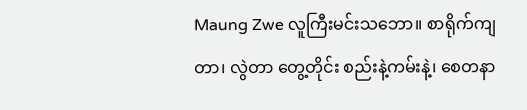Maung Zwe လူကြီးမင်းသဘော။ စာရိုက်ကျတာ၊ လွဲတာ တွေ့တိုင်း စည်းနဲ့ကမ်းနဲ့၊ စေတနာ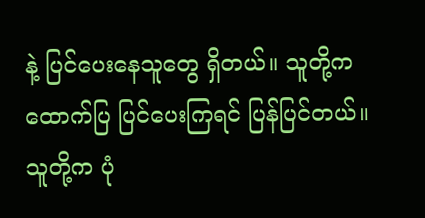နဲ့ ပြင်ပေးနေသူတွေ ရှိတယ်။ သူတို့က ထောက်ပြ ပြင်ပေးကြရင် ပြန်ပြင်တယ်။ သူတို့က ပုံ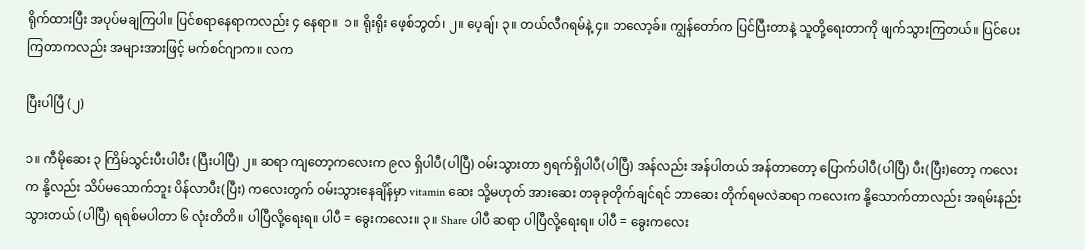ရိုက်ထားပြီး အပုပ်မချကြပါ။ ပြင်စရာနေရာကလည်း ၄ နေရာ။  ၁။ ရိုးရိုး ဖေ့စ်ဘွတ်၊ ၂။ ပေ့ချ်၊ ၃။ တယ်လီဂရမ်နဲ့ ၄။ ဘလော့ခ်။ ကျွန်တော်က ပြင်ပြီးတာနဲ့ သူတို့ရေးတာကို ဖျက်သွားကြတယ်။ ပြင်ပေးကြတာကလည်း အများအားဖြင့် မက်စင်ဂျာက။ လက

ပြီးပါပြီ (၂)

၁။ ကီမိုဆေး ၃ ကြိမ်သွင်းပီးပါပီး (ပြီးပါပြီ) ၂။ ဆရာ ကျတော့ကလေးက ၉လ ရှိပါပီ(ပါပြီ) ဝမ်းသွားတာ ၅ရက်ရှိပါပီ(ပါပြီ) အန်လည်း အန်ပါတယ် အန်တာတော့ ပြောက်ပါပီ(ပါပြီ) ပီး(ပြီး)တော့ ကလေးက နို့လည်း သိပ်မသောက်ဘူး ပိန်လာပီး(ပြီး) ကလေးတွက် ဝမ်းသွားနေချိန်မှာ vitamin ဆေး သို့မဟုတ် အားဆေး တခုခုတိုက်ချင်ရင် ဘာဆေး တိုက်ရမလဲဆရာ ကလေးက နို့သောက်တာလည်း အရမ်းနည်းသွားတယ် (ပါပြီ) ရရစ်မပါတာ ၆ လုံးတိတိ။ ပါပြီလို့ရေးရ။ ပါပီ = ခွေးကလေး။ ၃။ Share ပါပီ ဆရာ ပါပြီလို့ရေးရ။ ပါပီ = ခွေးကလေး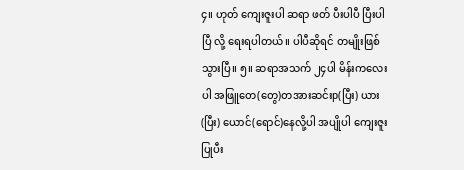၄။ ဟုတ် ကျေးဇူးပါ ဆရာ ဖတ် ပီးပါပီ ပြီးပါပြီ လို့ ရေးရပါတယ်။ ပါပီဆိုရင် တမျိုးဖြစ်သွားပြီ။ ၅။ ဆရာအသက် ၂၄ပါ မိန်းကလေးပါ အဖြူတေ(တွေ)တအားဆင်းp(ပြီး) ယား(ပြီး) ယောင်(ရောင်)နေလို့ပါ အပျိုပါ ကျေးဇူးပြုပီး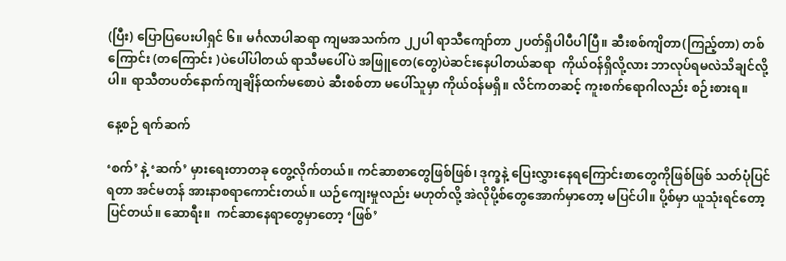(ပြီး) ပြောပြပေးပါရှင် ၆။ မင်္ဂလာပါဆရာ ကျမအသက်က ၂၂ပါ ရာသီကျော်တာ ၂ပတ်ရှိပါပီပါပြီ။ ဆီးစစ်ကျိတာ(ကြည့်တာ) တစ်ကြောင်း (တကြောင်း )ပဲပေါ်ပါတယ် ရာသီမပေါ်ပဲ အဖြူတေ(တွေ)ပဲဆင်းနေပါတယ်ဆရာ  ကိုယ်ဝန်ရှိလို့လား ဘာလုပ်ရမလဲသိချင်လို့ပါ။ ရာသီတပတ်နောက်ကျချိန်ထက်မစောပဲ ဆီးစစ်တာ မပေါ်သူမှာ ကိုယ်ဝန်မရှိ။ လိင်ကတဆင့် ကူးစက်ရောဂါလည်း စဉ်းစားရ။

နေ့စဉ် ရက်ဆက်

‘စက်’ နဲ့ ‘ဆက်’ မှားရေးတာတခု တွေ့လိုက်တယ်။ ကင်ဆာစာတွေဖြစ်ဖြစ်၊ ဒုက္ခနဲ့ ပြေးလွှားနေရကြောင်းစာတွေကိုဖြစ်ဖြစ် သတ်ပုံပြင်ရတာ အင်မတန် အားနာစရာကောင်းတယ်။ ယဉ်ကျေးမှုလည်း မဟုတ်လို့ အဲလိုပို့စ်တွေအောက်မှာတော့ မပြင်ပါ။ ပို့စ်မှာ ယူသုံးရင်တော့ ပြင်တယ်။ ဆောရီး။  ကင်ဆာနေရာတွေမှာတော့ ‘ဖြစ်’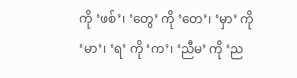ကို ‘ဖစ်’၊ ‘တွေ’ ကို ‘တေ’၊ ‘မှာ’ ကို ‘မာ’၊ ‘ရ’ ကို ‘က’၊ ‘ညီမ’ ကို ‘ည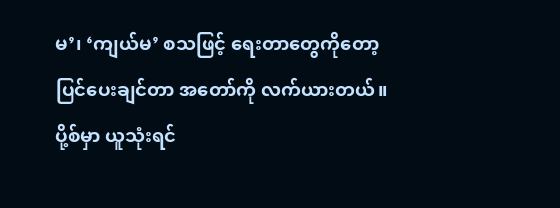မ’၊ ‘ကျယ်မ’ စသဖြင့် ရေးတာတွေကိုတော့ ပြင်ပေးချင်တာ အတော်ကို လက်ယားတယ်။  ပို့စ်မှာ ယူသုံးရင်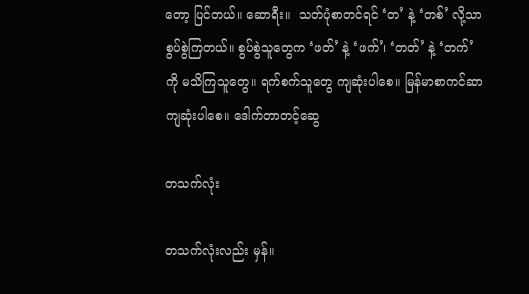တော့ ပြင်တယ်။ ဆောရီး။  သတ်ပုံစာတင်ရင် ‘တ’ နဲ့ ‘တစ်’ လို့သာ စွပ်စွဲကြတယ်။ စွပ်စွဲသူတွေက ‘ဖတ်’ နဲ့ ‘ဖက်’၊ ‘တတ်’ နဲ့ ‘တက်’ ကို မသိကြသူတွေ။ ရက်စက်သူတွေ ကျဆုံးပါစေ။ မြန်မာစာကင်ဆာ ကျဆုံးပါစေ။ ဒေါက်တာတင့်ဆွေ

တသက်လုံး

တသက်လုံးလည်း မှန်။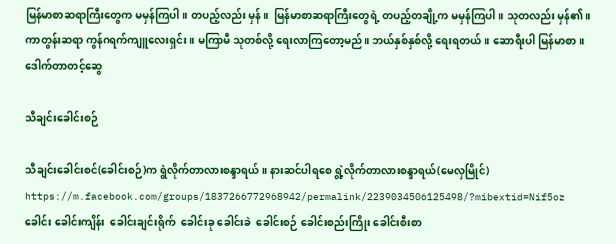မြန်မာစာဆရာကြီးတွေက မမှန်ကြပါ။ တပည့်လည်း မှန်။  မြန်မာစာဆရာကြီးတွေရဲ့ တပည့်တချို့က မမှန်ကြပါ။ သုတလည်း မှန်၏။ ကာတွန်းဆရာ ကွန်ဂရက်ကျူလေးရှင်း။ မကြာမီ သုတစ်လို့ ရေးလာကြတော့မည်။ ဘယ်နှစ်နှစ်လို့ ရေးရတယ်။ ဆောရီးပါ မြန်မာစာ။ ဒေါက်တာတင့်ဆွေ

သီချင်းခေါင်းစဉ်

သီချင်းခေါင်းစင်(ခေါင်းစဉ်)က ရွဲလိုက်တာလားစန္ဒာရယ်။ နားဆင်ပါရစေ ရွဲ့လိုက်တာလားစန္ဒာရယ်(မေလှမြိုင်) https://m.facebook.com/groups/1837266772968942/permalink/2239034506125498/?mibextid=Nif5oz ခေါင်း ခေါင်းကျိန်း  ခေါင်းချင်းရိုက်  ခေါင်းခု ခေါင်းခဲ  ခေါင်းစဉ် ခေါင်းစည်းကြိုး ခေါင်းစီးစာ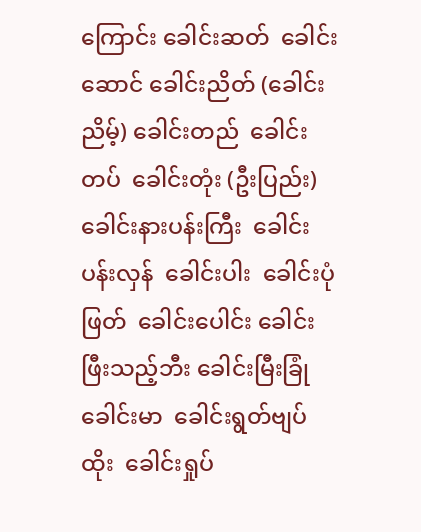ကြောင်း ခေါင်းဆတ်  ခေါင်းဆောင် ခေါင်းညိတ် (ခေါင်းညိမ့်) ခေါင်းတည်  ခေါင်းတပ်  ခေါင်းတုံး (ဦးပြည်း) ခေါင်းနားပန်းကြီး  ခေါင်းပန်းလှန်  ခေါင်းပါး  ခေါင်းပုံဖြတ်  ခေါင်းပေါင်း ခေါင်းဖြီးသည့်ဘီး ခေါင်းမြီးခြုံ  ခေါင်းမာ  ခေါင်းရွတ်ဗျပ်ထိုး  ခေါင်းရှုပ်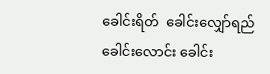ခေါင်းရိတ်  ခေါင်းလျှော်ရည် ခေါင်းလောင်း ခေါင်း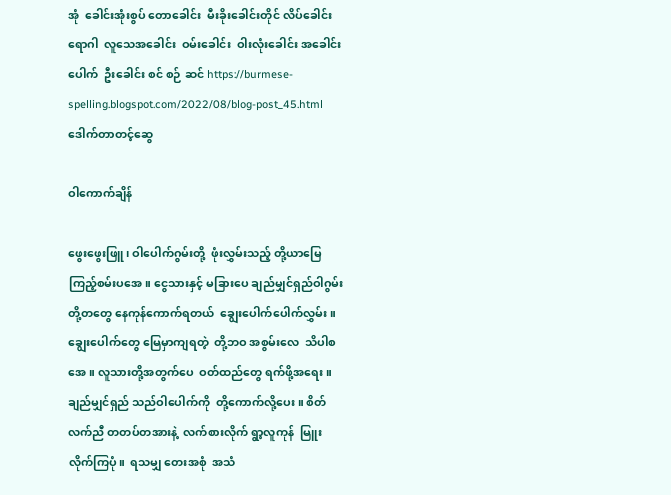အုံ  ခေါင်းအုံးစွပ် တောခေါင်း  မီးခိုးခေါင်းတိုင် လိပ်ခေါင်းရောဂါ  လူသေအခေါင်း  ဝမ်းခေါင်း  ဝါးလုံးခေါင်း အခေါင်းပေါက်  ဦးခေါင်း စင် စဉ် ဆင် https://burmese-spelling.blogspot.com/2022/08/blog-post_45.html ဒေါက်တာတင့်ဆွေ

ဝါကောက်ချိန်

ဖွေးဖွေးဖြူ၊ ဝါပေါက်ဂွမ်းတို့  ဖုံးလွှမ်းသည့် တို့ယာမြေ  ကြည့်စမ်းပအေ။ ငွေသားနှင့် မခြားပေ ချည်မျှင်ရှည်ဝါဂွမ်း တို့တတွေ နေကုန်ကောက်ရတယ်  ချွေးပေါက်ပေါက်လွှမ်း။ ချွေးပေါက်တွေ မြေမှာကျရတဲ့  တို့ဘဝ အစွမ်းလေ  သိပါစအေ။ လူသားတို့အတွက်ပေ  ဝတ်ထည်တွေ ရက်ဖို့အရေး။  ချည်မျှင်ရှည် သည်ဝါပေါက်ကို  တို့ကောက်လို့ပေး။ စိတ်လက်ညီ တတပ်တအားနဲ့  လက်စားလိုက် ရွာ့လူကုန်  မြူးလိုက်ကြပုံ။  ရသမျှ တေးအစုံ  အသံ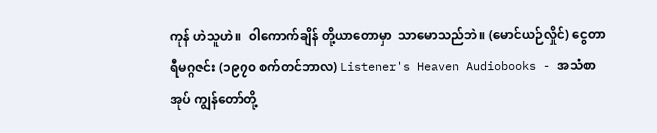ကုန် ဟဲသူဟဲ။  ၀ါကောက်ချိန် တို့ယာတောမှာ  သာမောသည်ဘဲ။ (မောင်ယဉ်လှိုင်) ငွေတာရီမဂ္ဂဇင်း (၁၉၇၀ စက်တင်ဘာလ) Listener's Heaven Audiobooks - အသံစာအုပ် ကျွန်တော်တို့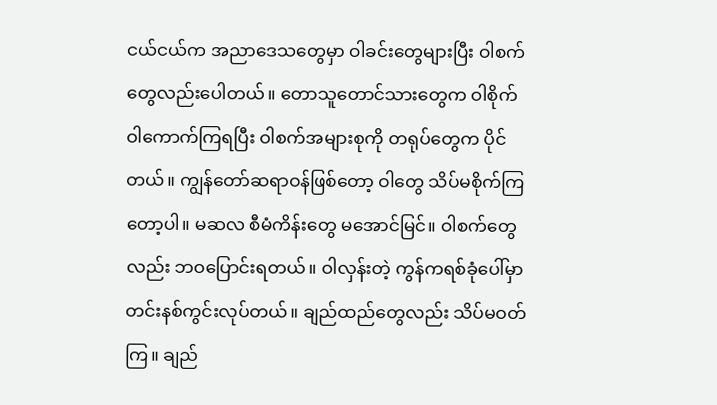ငယ်ငယ်က အညာဒေသတွေမှာ ဝါခင်းတွေများပြီး ဝါစက်တွေလည်းပေါတယ်။ တောသူတောင်သားတွေက ဝါစိုက် ဝါကောက်ကြရပြီး ဝါစက်အများစုကို တရုပ်တွေက ပိုင်တယ်။ ကျွန်တော်ဆရာဝန်ဖြစ်တော့ ဝါတွေ သိပ်မစိုက်ကြတော့ပါ။ မဆလ စီမံကိန်းတွေ မအောင်မြင်။ ဝါစက်တွေလည်း ဘဝပြောင်းရတယ်။ ဝါလှန်းတဲ့ ကွန်ကရစ်ခုံပေါ်မှာ တင်းနစ်ကွင်းလုပ်တယ်။ ချည်ထည်တွေလည်း သိပ်မဝတ်ကြ။ ချည်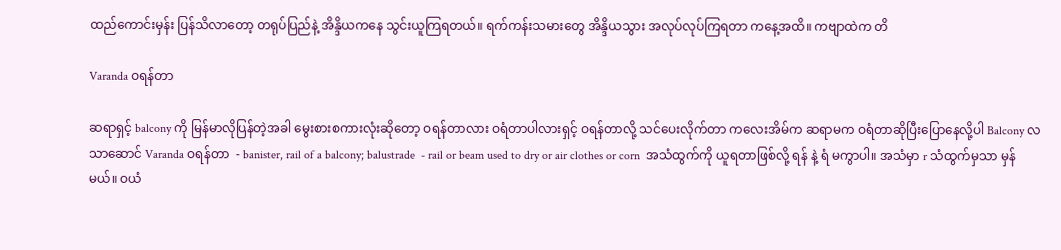ထည်ကောင်းမှန်း ပြန်သိလာတော့ တရုပ်ပြည်နဲ့ အိန္ဒိယကနေ သွင်းယူကြရတယ်။ ရက်ကန်းသမားတွေ အိန္ဒိယသွား အလုပ်လုပ်ကြရတာ ကနေ့အထိ။ ကဗျာထဲက တိ

Varanda ဝရန်တာ

ဆရာရှင့် balcony ကို မြန်မာလိုပြန်တဲ့အခါ မွေးစားစကားလုံးဆိုတော့ ဝရန်တာလား ဝရံတာပါလားရှင့် ဝရန်တာလို့ သင်ပေးလိုက်တာ ကလေးအိမ်က ဆရာမက ဝရံတာဆိုပြီးပြောနေလို့ပါ Balcony လသာဆောင် Varanda ဝရန်တာ  - banister, rail of a balcony; balustrade  - rail or beam used to dry or air clothes or corn  အသံထွက်ကို ယူရတာဖြစ်လို့ ရန် နဲ့ ရံ မကွာပါ။ အသံမှာ r သံထွက်မှသာ မှန်မယ်။ ဝယံ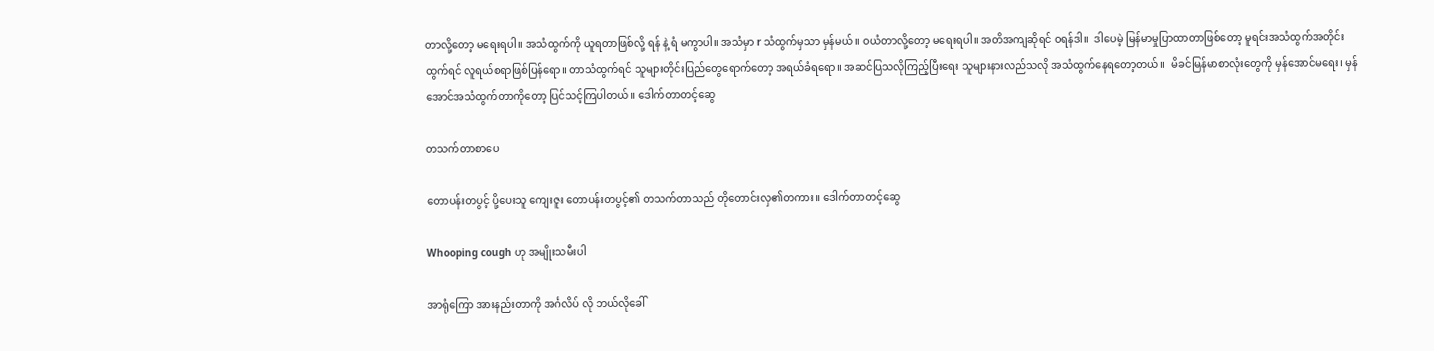တာလို့တော့ မရေးရပါ။ အသံထွက်ကို ယူရတာဖြစ်လို့ ရန် နဲ့ ရံ မကွာပါ။ အသံမှာ r သံထွက်မှသာ မှန်မယ်။ ဝယံတာလို့တော့ မရေးရပါ။ အတိအကျဆိုရင် ဝရန်ဒါ။  ဒါပေမဲ့ မြန်မာမှုပြာထာတာဖြစ်တော့ မူရင်းအသံထွက်အတိုင်းထွက်ရင် လူရယ်စရာဖြစ်ပြန်ရော။ တာသံထွက်ရင် သူများတိုင်းပြည်တွေရောက်တော့ အရယ်ခံရရော။ အဆင်ပြသလိုကြည့်ပြီးရေး သူများနားလည်သလို အသံထွက်နေရတော့တယ်။  မိခင်မြန်မာစာလုံးတွေကို မှန်အောင်မရေး၊ မှန်အောင်အသံထွက်တာကိုတော့ ပြင်သင့်ကြပါတယ်။ ဒေါက်တာတင့်ဆွေ

တသက်တာစာပေ

တောပန်းတပွင့် ပို့ပေးသူ ကျေးဇူး တောပန်းတပွင့်၏ တသက်တာသည် တိုတောင်းလှ၏တကား။ ဒေါက်တာတင့်ဆွေ

Whooping cough ဟု အမျိုးသမီးပါ

အာရုံကြော အားနည်းတာကို အင်္ဂလိပ် လို ဘယ်လိုခေါ်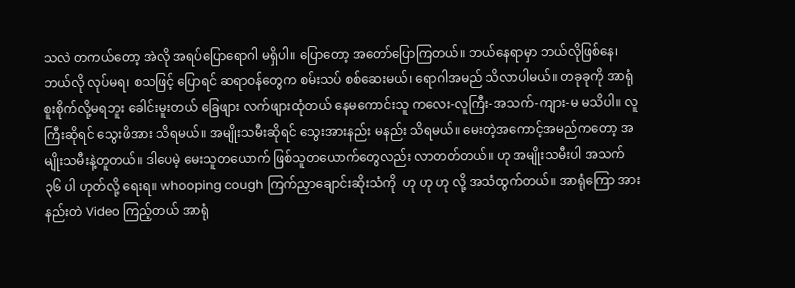သလဲ တကယ်တော့ အဲလို အရပ်ပြောရောဂါ မရှိပါ။ ပြောတော့ အတော်ပြောကြတယ်။ ဘယ်နေရာမှာ ဘယ်လိုဖြစ်နေ၊ ဘယ်လို လုပ်မရ၊ စသဖြင့် ပြောရင် ဆရာဝန်တွေက စမ်းသပ် စစ်ဆေးမယ်၊ ရောဂါအမည် သိလာပါမယ်။ တခုခုကို အာရုံစူးစိုက်လို့မရဘူး ခေါင်းမူးတယ် ခြေဖျား လက်ဖျားထုံတယ် နေမကောင်းသူ ကလေး-လူကြီး-အသက်-ကျား-မ မသိပါ။ လူကြီးဆိုရင် သွေးဖိအား သိရမယ်။ အမျိုးသမီးဆိုရင် သွေးအားနည်း မနည်း သိရမယ်။ မေးတဲ့အကောင့်အမည်ကတော့ အမျိုးသမီးနဲ့တူတယ်။ ဒါပေမဲ့ မေးသူတယောက် ဖြစ်သူတယောက်တွေလည်း လာတတ်တယ်။ ဟု အမျိုးသမီးပါ အသက် ၃၆ ပါ ဟုတ်လို့ ရေးရ။ whooping cough ကြက်ညှာချောင်းဆိုးသံကို  ဟု ဟု ဟု လို့ အသံထွက်တယ်။ အာရုံကြော အားနည်းတဲ Video ကြည့်တယ် အာရုံ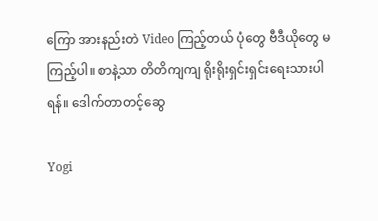ကြော အားနည်းတဲ Video ကြည့်တယ် ပုံတွေ ဗီဒီယိုတွေ မကြည့်ပါ။ စာနဲ့သာ တိတိကျကျ ရိုးရိုးရှင်းရှင်းရေးသားပါရန်။ ဒေါက်တာတင့်ဆွေ

Yogi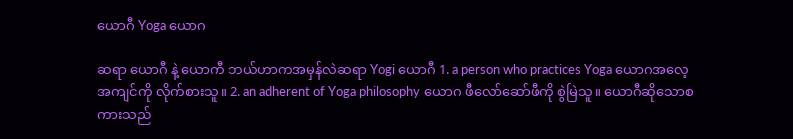ယောဂီ Yoga ယောဂ

ဆရာ ယောဂီ နဲ့ ယောကီ ဘယ်ဟာကအမှန်လဲဆရာ Yogi ယောဂီ 1. a person who practices Yoga ယောဂအလေ့အကျင်ကို လိုက်စားသူ။ 2. an adherent of Yoga philosophy ယောဂ ဖီလော်ဆော်ဖီကို စွဲမြဲသူ။ ယောဂီဆိုသောစကားသည်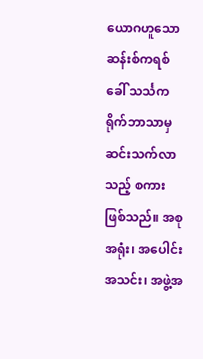ယောဂဟူသော ဆန်းစ်ကရစ် ခေါ် သင်္သကရိုက်ဘာသာမှ ဆင်းသက်လာသည့် စကားဖြစ်သည်။ အစုအရုံး၊ အပေါင်း အသင်း၊ အဖွဲ့အ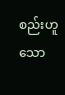စည်းဟူသော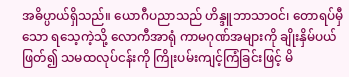အဓိပ္ပာယ်ရှိသည်။ ယောဂီပညာသည် ဟိန္ဒူဘာသာဝင်၊ တောရပ်မှီသော ရသေ့ကဲ့သို့ လောကီအာရုံ ကာမဂုဏ်အများကို ချိုးနှိမ်ပယ်ဖြတ်၍ သမထလုပ်ငန်းကို ကြိုးပမ်းကျင့်ကြံခြင်းဖြင့် မိ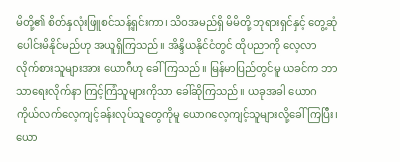မိတို့၏ စိတ်နှလုံးဖြူစင်သန့်ရှင်းကာ၊ သိဝအမည်ရှိ မိမိတို့ ဘုရားရှင်နှင့် တွေ့ဆုံပေါင်းမိနိုင်မည်ဟု အယူရှိကြသည်။ အိန္ဒိယနိုင်ငံတွင် ထိုပညာကို လေ့လာ လိုက်စားသူများအား ယောဂီဟု ခေါ်ကြသည်။ မြန်မာပြည်တွင်မူ ယခင်က ဘာသာရေးလိုက်နာ ကြင့်ကြံသူများကိုသာ ခေါ်ဆိုကြသည်။ ယခုအခါ ယောဂ ကိုယ်လက်လေ့ကျင့်ခန်းလုပ်သူတွေကိုမူ ယောဂလေ့ကျင့်သူများလို့ခေါ်ကြပြီး၊ ယော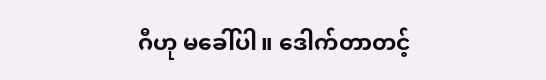ဂီဟု မခေါ်ပါ။ ဒေါက်တာတင့်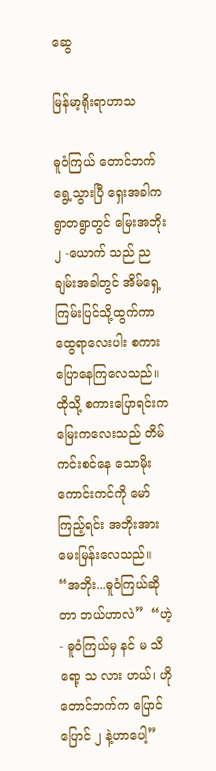ဆွေ

မြန်မာ့ရိုးရာဟာသ

ဓူဝံကြယ် တောင်ဘက်ရွေ့သွားပြီ ရှေးအခါက ရွာတရွာတွင် မြေးအဘိုး ၂ -ယောက် သည် ညချမ်းအခါတွင် အိမ်ရှေ့ ကြမ်းပြင်သို့ထွက်ကာ ထွေရာလေးပါး စကားပြောနေကြလေသည်။ ထိုသို့ စကားပြောရင်းက မြေးကလေးသည် တိမ်ကင်းစင်နေ သောမိုးကောင်းကင်ကို မော် ကြည့်ရင်း အဘိုးအား မေးမြန်းလေသည်။ “အဘိုး...ဓူဝံကြယ်ဆိုတာ ဘယ်ဟာလဲ”  “ဟဲ့ - ဓူဝံကြယ်မှ နင် မ သိ ရော့ သ လား ဟယ်၊ ဟိုတောင်ဘက်က ပြောင်ပြောင် ၂ နဲ့ဟာပေါ့”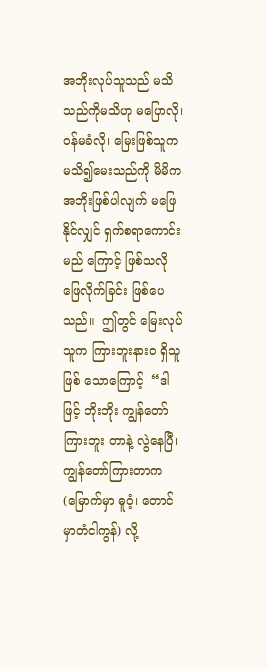အဘိုးလုပ်သူသည် မသိသည်ကိုမသိဟု မပြောလို၊ ဝန်မခံလို၊ မြေးဖြစ်သူက မသိ၍မေးသည်ကို မိမိက အဘိုးဖြစ်ပါလျက် မဖြေနိုင်လျှင် ရှက်စရာကောင်းမည် ကြောင့် ဖြစ်သလို ဖြေလိုက်ခြင်း ဖြစ်ပေသည်။  ဤတွင် မြေးလုပ်သူက ကြားဘူးနားဝ ရှိသူဖြစ် သောကြောင့်  “ဒါဖြင့် ဘိုးဘိုး ကျွန်တော်ကြားဘူး တာနဲ့ လွဲနေပြီ၊ ကျွန်တော်ကြားတာက (မြောက်မှာ ဓူဝံ့၊ တောင်မှာတံငါကွန်) လို့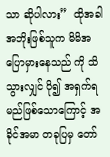သာ ဆိုပါလား”  ထိုအခါ အဘိုးဖြစ်သူက မိမိအပြောမှားနေသည် ကို သိသွားလျှင် ပို၍ အရှက်ရမည်ဖြစ်သောကြောင့် အခိုင်အမာ တခုပြမှ တော်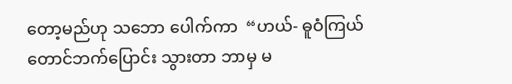တော့မည်ဟု သဘော ပေါက်ကာ  “ဟယ်- ဓူဝံကြယ် တောင်ဘက်ပြောင်း သွားတာ ဘာမှ မ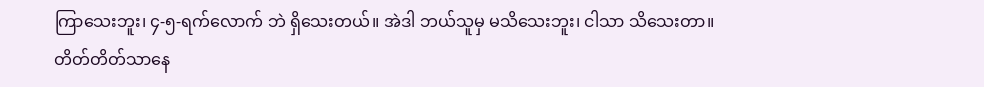ကြာသေးဘူး၊ ၄-၅-ရက်လောက် ဘဲ ရှိသေးတယ်။ အဲဒါ ဘယ်သူမှ မသိသေးဘူး၊ ငါသာ သိသေးတာ။ တိတ်တိတ်သာနေ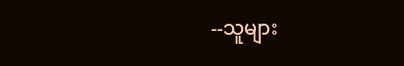--သူများ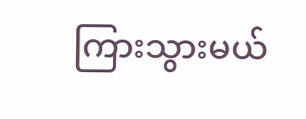ကြားသွားမယ်